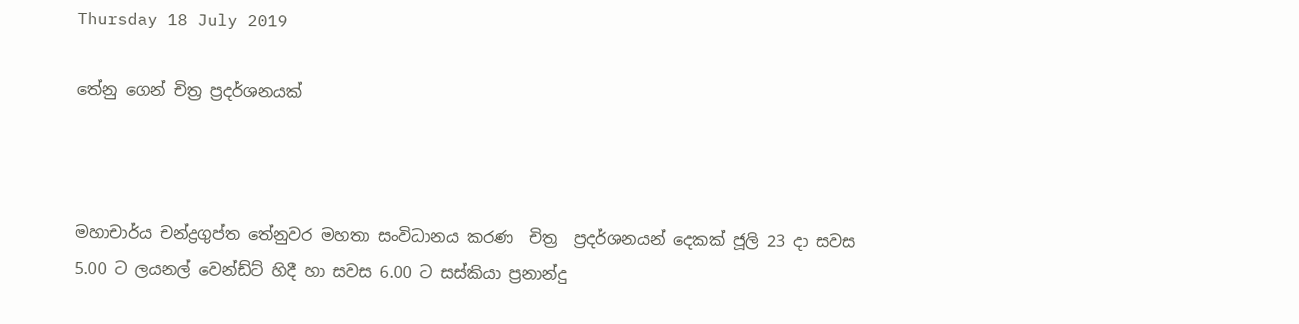Thursday 18 July 2019

තේනු ගෙන් චිත්‍ර ප්‍රදර්ශනයක්



මහාචාර්ය චන්ද්‍රගුප්ත තේනුවර මහතා සංවිධානය කරණ  චිත්‍ර  ප්‍රදර්ශනයන් දෙකක් ජූලි 23 දා සවස 5.00 ට ලයනල් වෙන්ඩ්ට් හිදී හා සවස 6.00 ට සස්කියා ප්‍රනාන්දු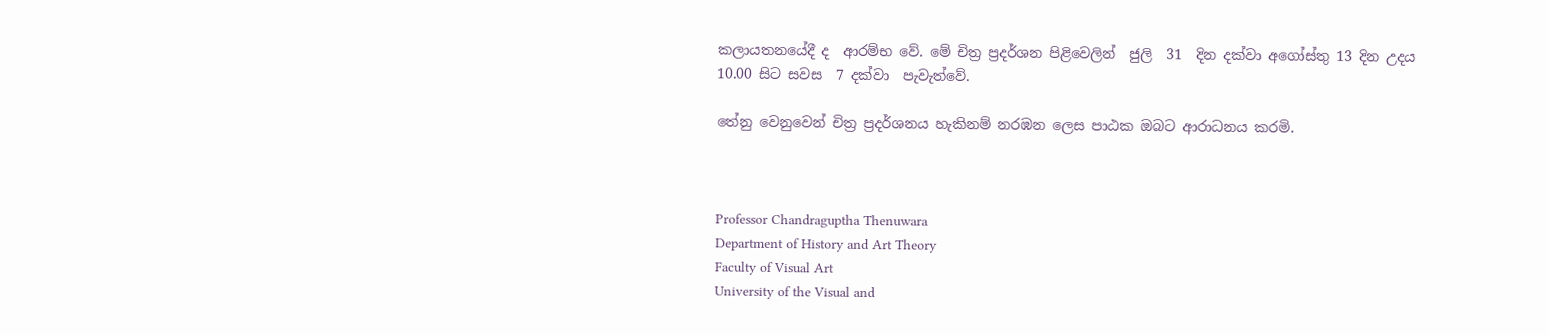කලායතනයේදී ද  ආරම්භ වේ. මේ චිත්‍ර ප්‍රදර්ශන පිළිවෙලින්  ජුලි  31  දින දක්වා අගෝස්තු 13 දින උදය 10.00 සිට සවස  7 දක්වා  පැවැත්වේ.

තේනු වෙනුවෙන් චිත්‍ර ප්‍රදර්ශනය හැකිනම් නරඹන ලෙස පාඨක ඔබට ආරාධනය කරමි.



Professor Chandraguptha Thenuwara
Department of History and Art Theory
Faculty of Visual Art
University of the Visual and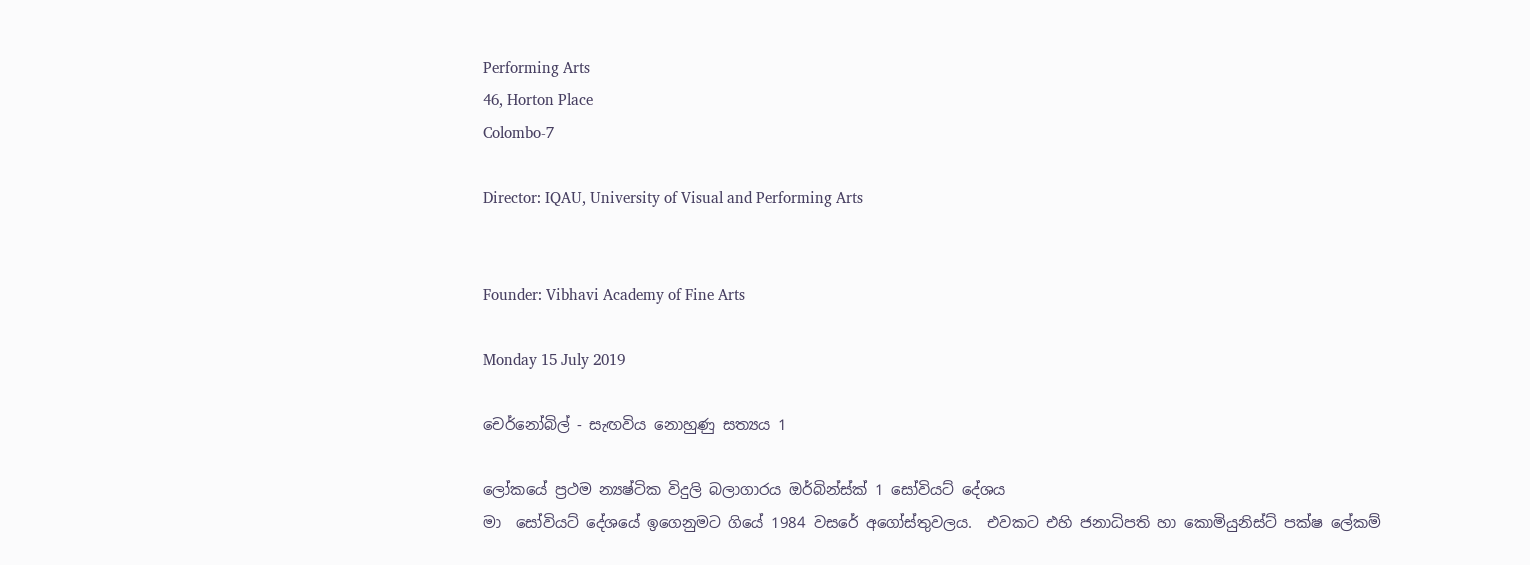Performing Arts
46, Horton Place
Colombo-7

Director: IQAU, University of Visual and Performing Arts


Founder: Vibhavi Academy of Fine Arts

Monday 15 July 2019

චෙර්නෝබිල් - සැඟවිය නොහුණු සත්‍යය 1

ලෝකයේ ප්‍රථම න්‍යෂ්ටික විදුලි බලාගාරය ඔර්බින්ස්ක් 1 සෝවියට් දේශය
මා  සෝවියට් දේශයේ ඉගෙනුමට ගියේ 1984 වසරේ අගෝස්තුවලය.  එවකට එහි ජනාධිපති හා කොමියුනිස්ට් පක්ෂ ලේකම්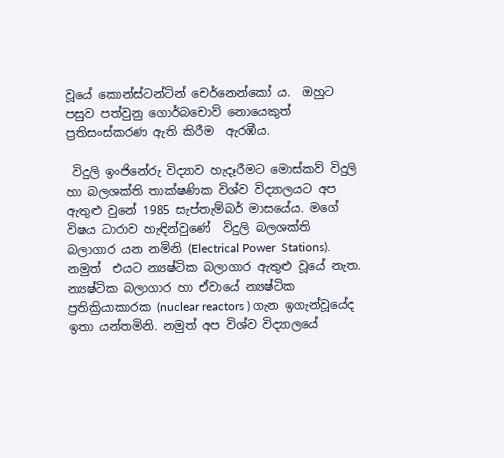වූයේ කොන්ස්ටන්ටින් චෙර්නෙන්කෝ ය.  ඔහුට  පසුව පත්වුනු ගොර්බචොව් නොයෙකුත් ප්‍රතිසංස්කරණ ඇති කිරීම  ඇරඹීය.

 විදුලි ඉංජිනේරු විද්‍යාව හැදෑරීමට මොස්කව් විදුලි හා බලශක්ති තාක්ෂණික විශ්ව විද්‍යාලයට අප ඇතුළු වුනේ 1985 සැප්තැම්බර් මාසයේය. මගේ විෂය ධාරාව හැඳින්වුණේ  විදුලි බලශක්ති  බලාගාර යන නමිනි (Electrical Power  Stations). නමුත්  එයට න්‍යෂ්ටික බලාගාර ඇතුළු වූයේ නැත. න්‍යෂ්ටික බලාගාර හා ඒවායේ න්‍යෂ්ටික ප්‍රතික්‍රියාකාරක (nuclear reactors ) ගැන ඉගැන්වූයේද ඉතා යන්තමිනි. නමුත් අප විශ්ව විද්‍යාලයේ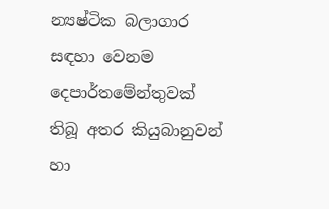න්‍යෂ්ටික බලාගාර සඳහා වෙනම දෙපාර්තමේන්තුවක් තිබූ අතර කියුබානුවන් හා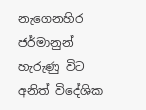නැගෙනහිර ජර්මානුන් හැරුණු විට අනිත් විදේශික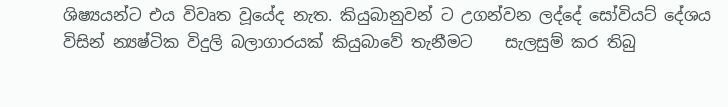ශිෂ්‍යයන්ට එය විවෘත වූයේද නැත. කියුබානුවන් ට උගන්වන ලද්දේ සෝවියට් දේශය විසින් න්‍යෂ්ටික විදුලි බලාගාරයක් කියුබාවේ තැනීමට    සැලසුම් කර තිබු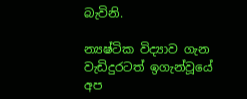බැවිනි.

න්‍යෂ්ටික විද්‍යාව ගැන වැඩිදුරටත් ඉගැන්වූයේ අප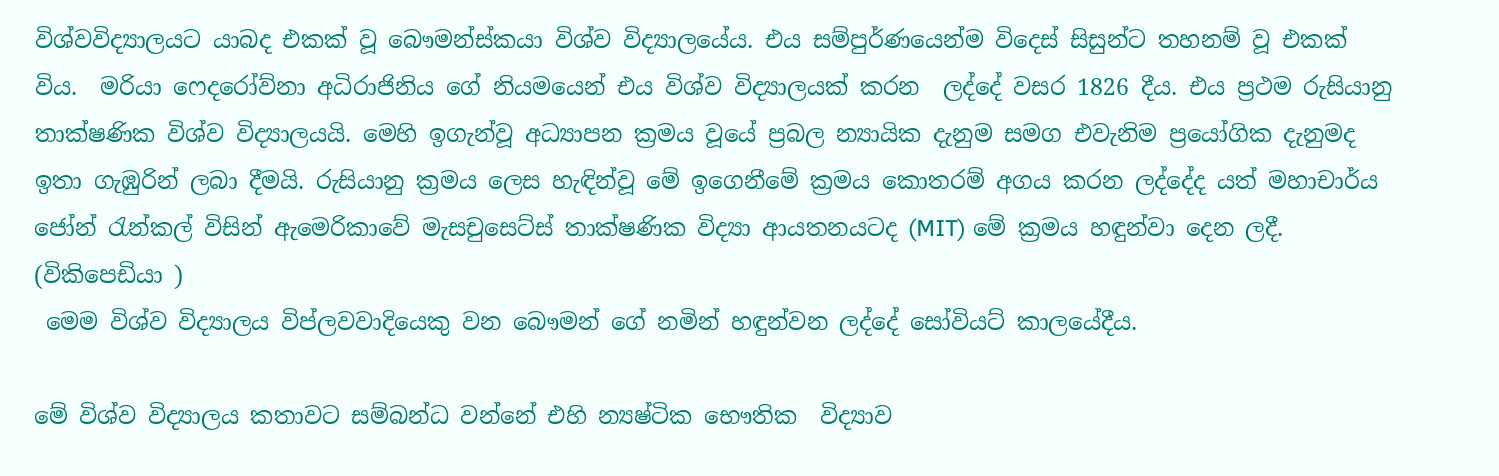විශ්වවිද්‍යාලයට යාබද එකක් වූ බෞමන්ස්කයා විශ්ව විද්‍යාලයේය. එය සම්පුර්ණයෙන්ම විදෙස් සිසුන්ට තහනම් වූ එකක් විය.  මරියා ෆෙදරෝව්නා අධිරාජිනිය ගේ නියමයෙන් එය විශ්ව විද්‍යාලයක් කරන  ලද්දේ වසර 1826 දීය. එය ප්‍රථම රුසියානු තාක්ෂණික විශ්ව විද්‍යාලයයි. මෙහි ඉගැන්වූ අධ්‍යාපන ක්‍රමය වූයේ ප්‍රබල න්‍යායික දැනුම සමග එවැනිම ප්‍රයෝගික දැනුමද ඉතා ගැඹුරින් ලබා දීමයි. රුසියානු ක්‍රමය ලෙස හැඳින්වූ මේ ඉගෙනීමේ ක්‍රමය කොතරම් අගය කරන ලද්දේද යත් මහාචාර්ය  ජෝන් රැන්කල් විසින් ඇමෙරිකාවේ මැසචුසෙට්ස් තාක්ෂණික විද්‍යා ආයතනයටද (MIT) මේ ක්‍රමය හඳුන්වා දෙන ලදී. (විකිපෙඩියා )
 මෙම විශ්ව විද්‍යාලය විප්ලවවාදියෙකු වන බෞමන් ගේ නමින් හඳුන්වන ලද්දේ සෝවියට් කාලයේදීය.

මේ විශ්ව විද්‍යාලය කතාවට සම්බන්ධ වන්නේ එහි න්‍යෂ්ටික භෞතික  විද්‍යාව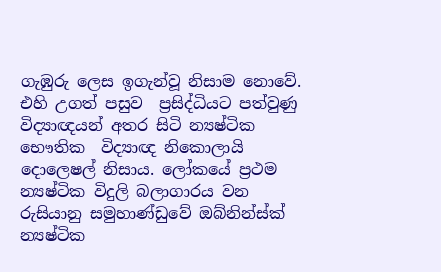ගැඹුරු ලෙස ඉගැන්වූ නිසාම නොවේ. එහි උගත් පසුව  ප්‍රසිද්ධියට පත්වුණු විද්‍යාඥයන් අතර සිටි න්‍යෂ්ටික භෞතික  විද්‍යාඥ නිකොලායි දොලෙෂල් නිසාය. ලෝකයේ ප්‍රථම න්‍යෂ්ටික විදුලි බලාගාරය වන රුසියානු සමුහාණ්ඩුවේ ඔබ්නින්ස්ක් න්‍යෂ්ටික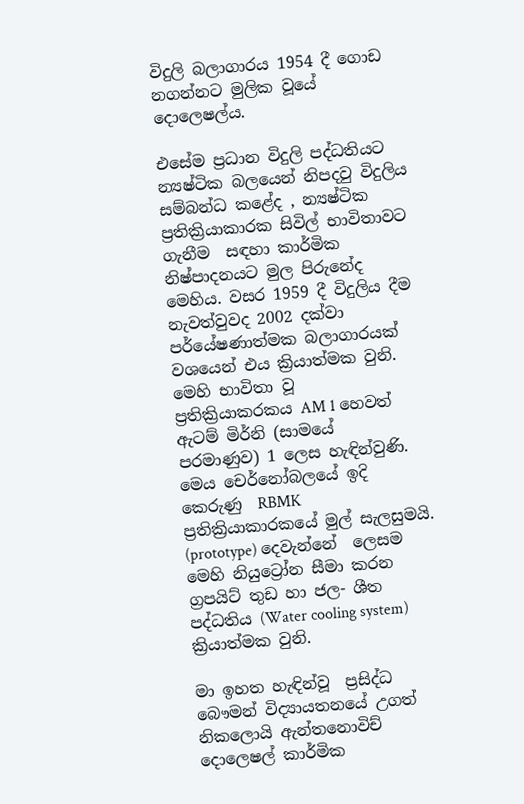විදුලි බලාගාරය 1954 දී ගොඩ නගන්නට මුලික වූයේ දොලෙෂල්ය.

එසේම ප්‍රධාන විදුලි පද්ධතියට න්‍යෂ්ටික බලයෙන් නිපදවු විදුලිය සම්බන්ධ කළේද , න්‍යෂ්ටික ප්‍රතික්‍රියාකාරක සිවිල් භාවිතාවට  ගැනීම  සඳහා කාර්මික නිෂ්පාදනයට මුල පිරුනේද මෙහිය. වසර 1959 දී විදුලිය දීම නැවත්වුවද 2002 දක්වා පර්යේෂණාත්මක බලාගාරයක් වශයෙන් එය ක්‍රියාත්මක වුනි.  මෙහි භාවිතා වූ  ප්‍රතික්‍රියාකරකය AM 1 හෙවත් ඇටම් මිර්නි (සාමයේ  පරමාණුව) 1 ලෙස හැඳින්වුණි. මෙය චෙර්නෝබලයේ ඉදි කෙරුණු  RBMK ප්‍රතික්‍රියාකාරකයේ මුල් සැලසුමයි. (prototype) දෙවැන්නේ  ලෙසම මෙහි නියුට්‍රෝන සීමා කරන ග්‍රපයිට් තුඩ හා ජල- ශීත  පද්ධතිය (Water cooling system) ක්‍රියාත්මක වුනි.

මා ඉහත හැඳින්වූ  ප්‍රසිද්ධ බෞමන් විද්‍යායතනයේ උගත්  නිකලොයි ඇන්තනොවිච් දොලෙෂල් කාර්මික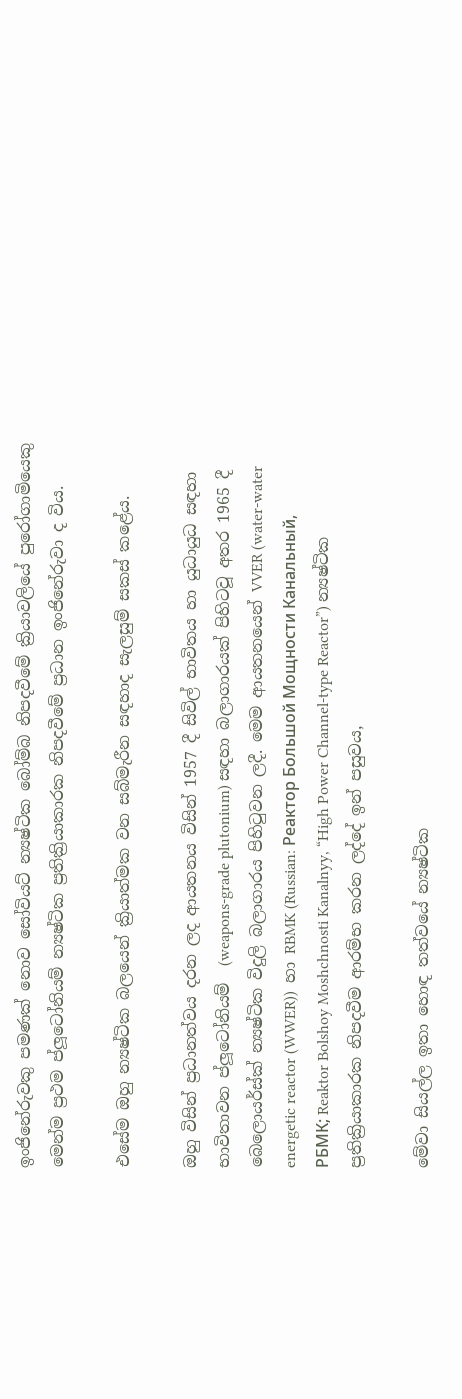ඉංජිනේරුවකු පමණක් නොව සෝවියට් න්‍යෂ්ටික බෝම්බ නිපදවීමේ ක්‍රියාවලියේ පුරෝගාමියෙකු මෙන්ම ප්‍රථම ප්ලූටෝනියම් න්‍යෂ්ටික ප්‍රතික්‍රියාකාරක නිපදවීමේ ප්‍රධාන ඉංජිනේරුවා ද විය.

එසේම ඔහු න්‍යෂ්ටික බලයෙන් ක්‍රියාත්මක වන සබ්මැරීන සඳහාද සැලසුම් සකස් කළේය.

ඔහු විසින් ප්‍රධානත්වය දරන ලද ආයතනය විසින් 1957 දී සිවිල් භාවිතය හා යුධායුධ සඳහා භාවිතාවන ප්ලූටෝනියම්  (weapons-grade plutonium) සඳහා බලාගාරයක් පිහිටවූ අතර 1965 දී බෙලොයර්ස්ක් න්‍යෂ්ටික විදුලි බලාගාරය පිහිටුවන ලදී. මෙම ආයතනයෙන් VVER (water-water energetic reactor (WWER))  හා RBMK (Russian: Реактор Большой Мощности Канальный, РБМК; Reaktor Bolshoy Moshchnosti Kanalnyy, “High Power Channel-type Reactor”) න්‍යෂ්ටික ප්‍රතික්‍රියාකාරක නිපදවීම ආරම්භ කරන ලද්දේ ඉන් පසුවය,

මේවා සියල්ල ඉතා හොඳ තත්වයේ න්‍යෂ්ටික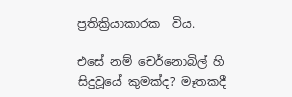ප්‍රතික්‍රියාකාරක  විය.

එසේ නම් චෙර්නොබිල් හි  සිදුවූයේ කුමක්ද? මෑතකදී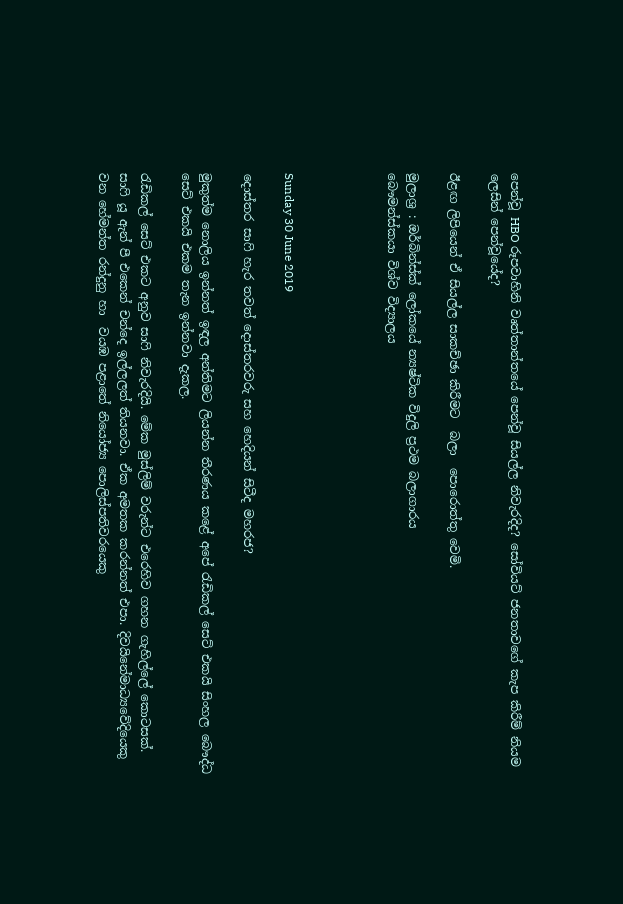පෙන්වූ HBO රූපවාහිනි වෘත්තාන්තයේ පෙන්වූ සියල්ල නිවැරදිද? සෝවියට් ජනතාවගේ කැප කිරීම් නියම ලෙසින් පෙන්වූයේද?

ඊළඟ ලිපියෙන් ඒ සියල්ල සාකච්ඡා කිරීමට  බලා  පොරොත්තු වෙමි.

මුලාශ්‍ර : ඔර්බින්ස්ක් ලෝකයේ න්‍යෂ්ටික විදුලි ප්‍රථම බලාගාරය
බෞමන්ස්කයා විශ්ව විද්‍යාලය




Sunday 30 June 2019

දොස්තර සාෆි හැර තවත් දොස්තරවරු සහ හෙදියන් සිටීද මහරජ?

මුකුත්ම නොලිය ඉන්නත් ඉඳල අන්තිමට ලියන්න තීරණය කළේ අපේ රැඩිකල් සෙට් එකයි සිංහල බෞද්ධ සෙට් එකයි එකම තැන ඉන්නවා දැකල.

රැඩිකල් සෙට් එකට අනුව සාෆි නිවැරදියි. මේක මුස්ලිම් වරුන්ට එරෙහිව ගහන ගැහිල්ලේ කොටසක්. සාෆි යූ ඇන් පී එකෙන් චන්දෙ ඉල්ලලත් තියනවා. ඒක අමතක කරන්නත් එපා. දිවයිනේමාධ්‍යවේදියෙකු වන හේමන්ත රන්දුනු හා  වයඹ පළාතේ නියෝජ්‍ය පොලිස්පතිවරයෙකු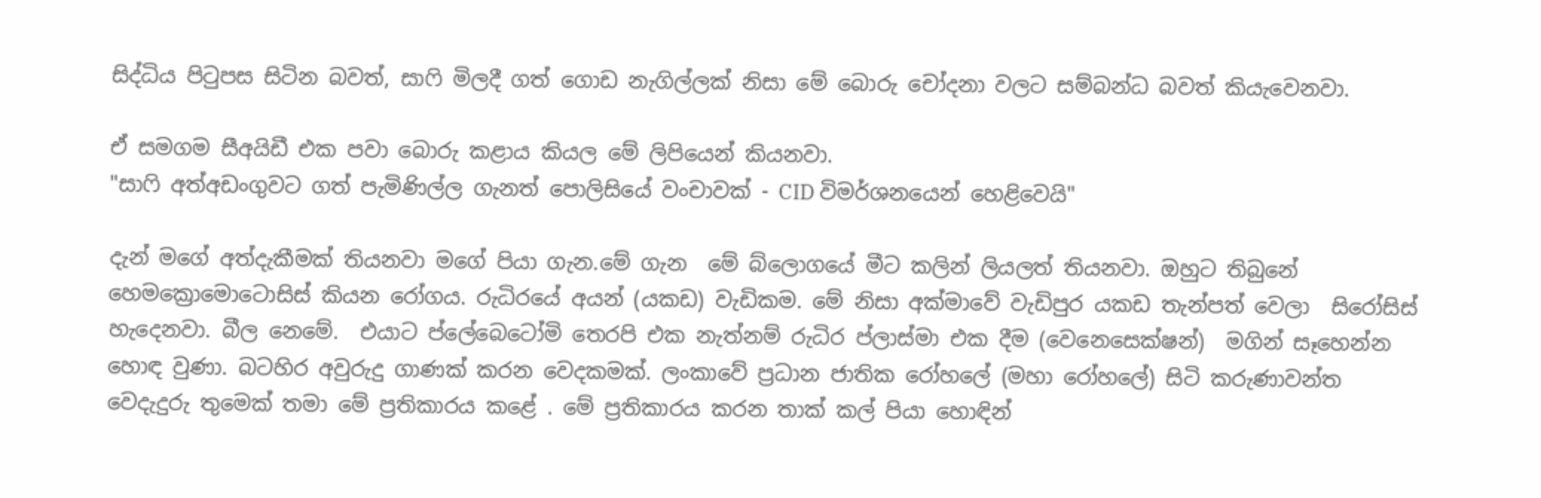සිද්ධිය පිටුපස සිටින බවත්, සාෆි මිලදී ගත් ගොඩ නැගිල්ලක් නිසා මේ බොරු චෝදනා වලට සම්බන්ධ බවත් කියැවෙනවා.

ඒ සමගම සීඅයිඩී එක පවා බොරු කළාය කියල මේ ලිපියෙන් කියනවා.
"සාෆි අත්අඩංගුවට ගත් පැමිණිල්ල ගැනත් පොලිසියේ වංචාවක් - CID විමර්ශනයෙන් හෙළිවෙයි"

දැන් මගේ අත්දැකීමක් තියනවා මගේ පියා ගැන.මේ ගැන  මේ බ්ලොගයේ මීට කලින් ලියලත් තියනවා. ඔහුට තිබුනේ හෙමක්‍රොමොටොසිස් කියන රෝගය. රුධිරයේ අයන් (යකඩ) වැඩිකම. මේ නිසා අක්මාවේ වැඩිපුර යකඩ තැන්පත් වෙලා  සිරෝසිස් හැදෙනවා. බීල නෙමේ.  එයාට ප්ලේබෙටෝමි තෙරපි එක නැත්නම් රුධිර ප්ලාස්මා එක දීම (වෙනෙසෙක්ෂන්)  මගින් සෑහෙන්න හොඳ වුණා. බටහිර අවුරුදු ගාණක් කරන වෙදකමක්. ලංකාවේ ප්‍රධාන ජාතික රෝහලේ (මහා රෝහලේ) සිටි කරුණාවන්ත වෙදැදුරු තුමෙක් තමා මේ ප්‍රතිකාරය කළේ . මේ ප්‍රතිකාරය කරන තාක් කල් පියා හොඳින්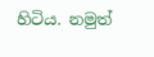හිටිය. නමුත්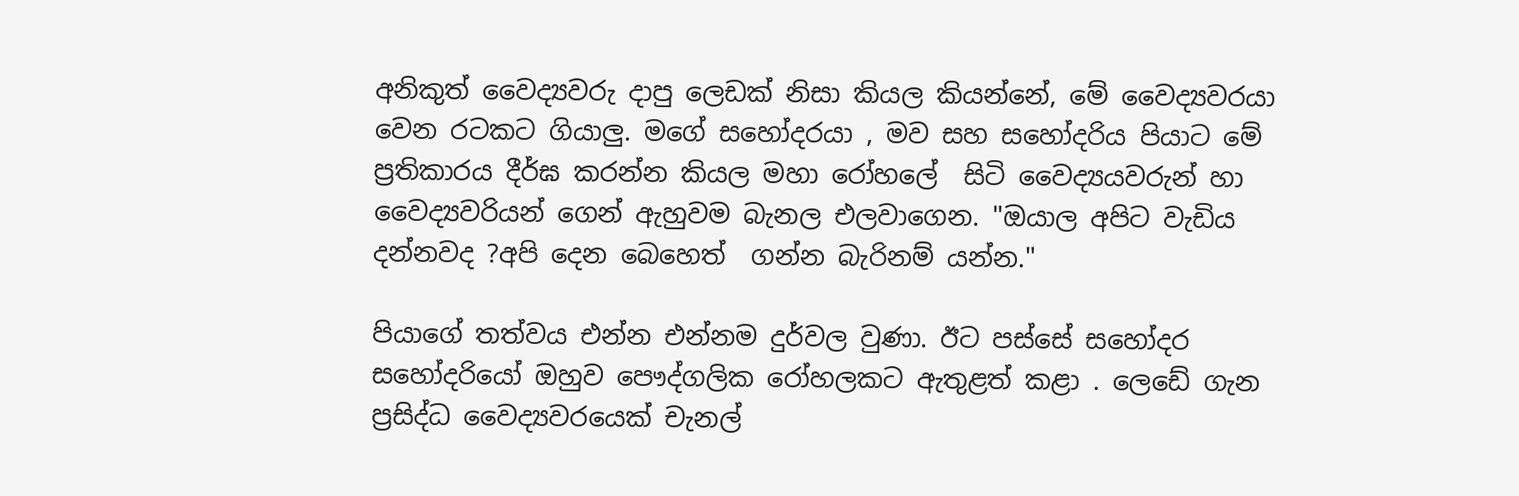අනිකුත් වෛද්‍යවරු දාපු ලෙඩක් නිසා කියල කියන්නේ, මේ වෛද්‍යවරයා වෙන රටකට ගියාලු. මගේ සහෝදරයා , මව සහ සහෝදරිය පියාට මේ ප්‍රතිකාරය දීර්ඝ කරන්න කියල මහා රෝහලේ  සිටි වෛද්‍යයවරුන් හා වෛද්‍යවරියන් ගෙන් ඇහුවම බැනල එලවාගෙන. "ඔයාල අපිට වැඩිය දන්නවද ?අපි දෙන බෙහෙත්  ගන්න බැරිනම් යන්න."

පියාගේ තත්වය එන්න එන්නම දුර්වල වුණා. ඊට පස්සේ සහෝදර සහෝදරියෝ ඔහුව පෞද්ගලික රෝහලකට ඇතුළත් කළා . ලෙඩේ ගැන ප්‍රසිද්ධ වෛද්‍යවරයෙක් චැනල්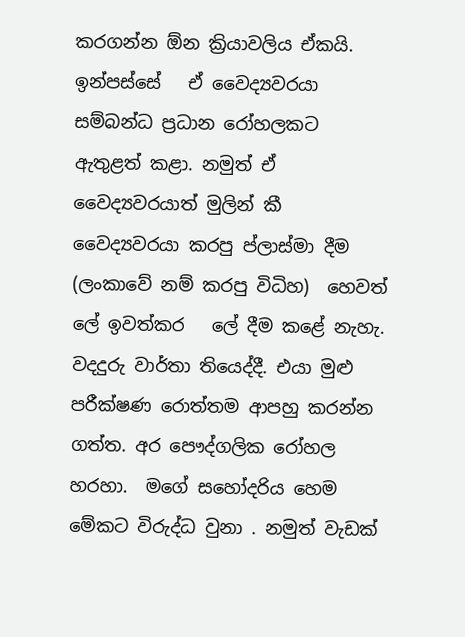කරගන්න ඕන ක්‍රියාවලිය ඒකයි. ඉන්පස්සේ   ඒ වෛද්‍යවරයා සම්බන්ධ ප්‍රධාන රෝහලකට ඇතුළත් කළා. නමුත් ඒ වෛද්‍යවරයාත් මුලින් කී වෛද්‍යවරයා කරපු ප්ලාස්මා දීම (ලංකාවේ නම් කරපු විධිහ)  හෙවත් ලේ ඉවත්කර   ලේ දීම කළේ නැහැ. වදදුරු වාර්තා තියෙද්දී. එයා මුළු පරීක්ෂණ රොත්තම ආපහු කරන්න  ගත්ත. අර පෞද්ගලික රෝහල හරහා.  මගේ සහෝදරිය හෙම මේකට විරුද්ධ වුනා . නමුත් වැඩක්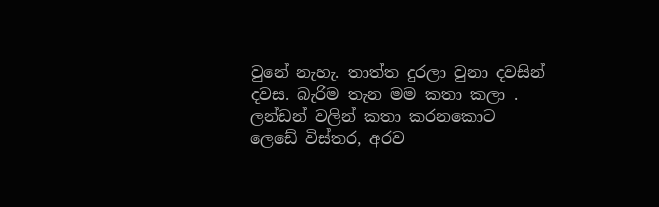වුනේ නැහැ. තාත්ත දුරලා වුනා දවසින් දවස. බැරිම තැන මම කතා කලා . ලන්ඩන් වලින් කතා කරනකොට ලෙඩේ විස්තර, අරව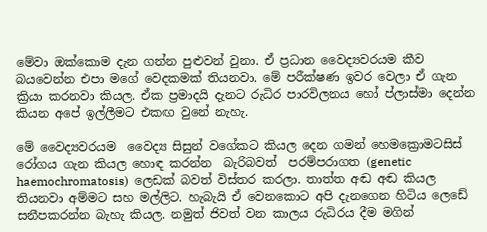මේවා ඔක්කොම දැන ගන්න පුළුවන් වුනා. ඒ ප්‍රධාන වෛද්‍යවරයම කීව බයවෙන්න එපා මගේ වෙදකමක් තියනවා. මේ පරීක්ෂණ ඉවර වෙලා ඒ ගැන ක්‍රියා කරනවා කියල. ඒක ප්‍රමාදයි දැනට රුධිර පාරවිලනය හෝ ප්ලාස්මා දෙන්න  කියන අපේ ඉල්ලීමට එකඟ වුනේ නැහැ.

මේ වෛද්‍යවරයම  වෛද්‍ය සිසුන් වගේකට කියල දෙන ගමන් හෙමක්‍රොමටසිස් රෝගය ගැන කියල හොඳ කරන්න  බැරිබවත්  පරම්පරාගත (genetic haemochromatosis)  ලෙඩක් බවත් විස්තර කරලා. තාත්ත අඬ අඬ කියල තියනවා අම්මට සහ මල්ලිට. හැබැයි ඒ වෙනකොට අපි දැනගෙන හිටිය ලෙඩේ සනීපකරන්න බැහැ කියල. නමුත් ජිවත් වන කාලය රුධිරය දීම මගින්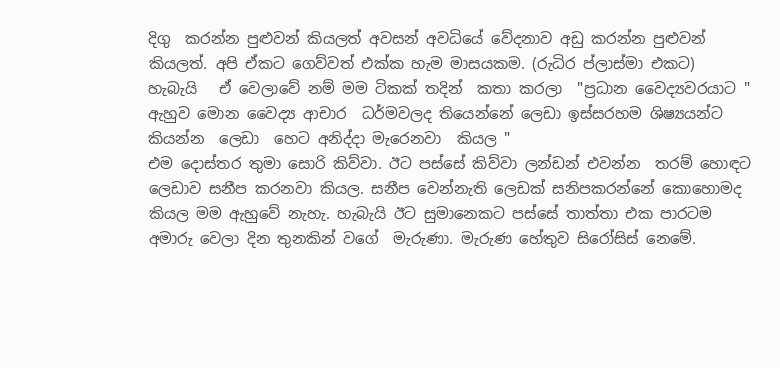දිගු  කරන්න පුළුවන් කියලත් අවසන් අවධියේ වේදනාව අඩු කරන්න පුළුවන් කියලත්. අපි ඒකට ගෙව්වත් එක්ක හැම මාසයකම. (රුධිර ප්ලාස්මා එකට)
හැබැයි   ඒ වෙලාවේ නම් මම ටිකක් තදින්  කතා කරලා  "ප්‍රධාන වෛද්‍යවරයාට "  ඇහුව මොන වෛද්‍ය ආචාර  ධර්මවලද තියෙන්නේ ලෙඩා ඉස්සරහම ශිෂ්‍යයන්ට කියන්න  ලෙඩා  හෙට අනිද්දා මැරෙනවා  කියල "
එම දොස්තර තුමා සොරි කිව්වා. ඊට පස්සේ කිව්වා ලන්ඩන් එවන්න  තරම් හොඳට ලෙඩාව සනීප කරනවා කියල. සනීප වෙන්නැති ලෙඩක් සනිපකරන්නේ කොහොමද කියල මම ඇහුවේ නැහැ. හැබැයි ඊට සුමානෙකට පස්සේ තාත්තා එක පාරටම අමාරු වෙලා දින තුනකින් වගේ  මැරුණා. මැරුණ හේතුව සිරෝසිස් නෙමේ.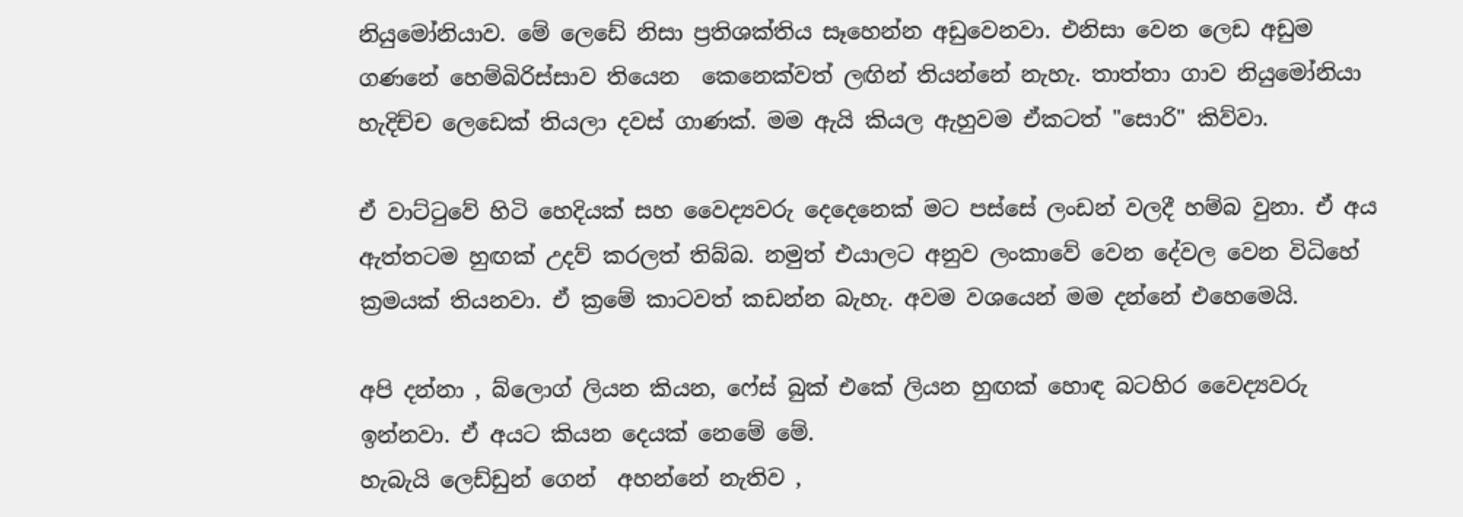නියුමෝනියාව. මේ ලෙඩේ නිසා ප්‍රතිශක්තිය සෑහෙන්න අඩුවෙනවා. එනිසා වෙන ලෙඩ අඩුම ගණනේ හෙම්බිරිස්සාව තියෙන  කෙනෙක්වත් ලඟින් තියන්නේ නැහැ. තාත්තා ගාව නියුමෝනියා හැදිච්ච ලෙඩෙක් තියලා දවස් ගාණක්. මම ඇයි කියල ඇහුවම ඒකටත් "සොරි" කිව්වා.

ඒ වාට්ටුවේ හිටි හෙදියක් සහ වෛද්‍යවරු දෙදෙනෙක් මට පස්සේ ලංඩන් වලදී හම්බ වුනා. ඒ අය ඇත්තටම හුඟක් උදව් කරලත් තිබ්බ. නමුත් එයාලට අනුව ලංකාවේ වෙන දේවල වෙන විධිහේ ක්‍රමයක් තියනවා. ඒ ක්‍රමේ කාටවත් කඩන්න බැහැ. අවම වශයෙන් මම දන්නේ එහෙමෙයි.

අපි දන්නා , බ්ලොග් ලියන කියන, ෆේස් බුක් එකේ ලියන හුඟක් හොඳ බටහිර වෛද්‍යවරු ඉන්නවා. ඒ අයට කියන දෙයක් නෙමේ මේ.
හැබැයි ලෙඩ්ඩුන් ගෙන්  අහන්නේ නැතිව ,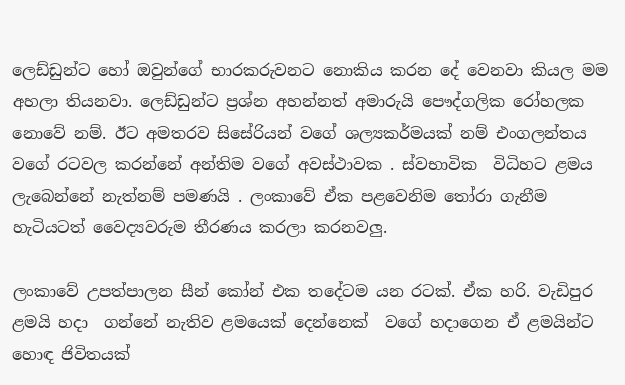ලෙඩ්ඩුන්ට හෝ ඔවුන්ගේ භාරකරුවනට නොකිය කරන දේ වෙනවා කියල මම අහලා තියනවා. ලෙඩ්ඩුන්ට ප්‍රශ්න අහන්නත් අමාරුයි පෞද්ගලික රෝහලක නොවේ නම්. ඊට අමතරව සිසේරියන් වගේ ශල්‍යකර්මයක් නම් එංගලන්තය වගේ රටවල කරන්නේ අන්තිම වගේ අවස්ථාවක . ස්වභාවික  විධිහට ළමය ලැබෙන්නේ නැත්නම් පමණයි . ලංකාවේ ඒක පළවෙනිම තෝරා ගැනීම හැටියටත් වෛද්‍යවරුම තීරණය කරලා කරනවලු.

ලංකාවේ උපත්පාලන සීන් කෝන් එක තදේටම යන රටක්. ඒක හරි. වැඩිපුර ළමයි හදා  ගන්නේ නැතිව ළමයෙක් දෙන්නෙක්  වගේ හදාගෙන ඒ ළමයින්ට හොඳ ජිවිතයක්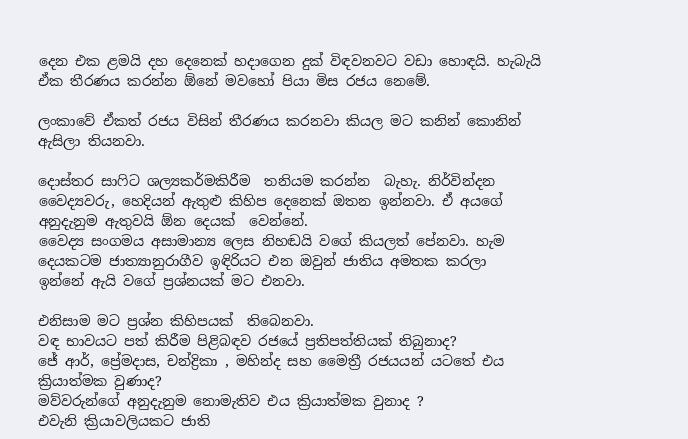දෙන එක ළමයි දහ දෙනෙක් හදාගෙන දුක් විඳවනවට වඩා හොඳයි. හැබැයි ඒක තීරණය කරන්න ඕනේ මවහෝ පියා මිස රජය නෙමේ.

ලංකාවේ ඒකත් රජය විසින් තීරණය කරනවා කියල මට කනින් කොනින් ඇසිලා තියනවා.

දොස්තර සාෆිට ශල්‍යකර්මකිරීම  තනියම කරන්න  බැහැ. නිර්වින්දන වෛද්‍යවරු, හෙදියන් ඇතුළු කිහිප දෙනෙක් ඔතන ඉන්නවා. ඒ අයගේ අනුදැනුම ඇතුවයි ඕන දෙයක්  වෙන්නේ.
වෛද්‍ය සංගමය අසාමාන්‍ය ලෙස නිහඬයි වගේ කියලත් පේනවා. හැම  දෙයකටම ජාත්‍යානුරාගීව ඉඳිරියට එන ඔවුන් ජාතිය අමතක කරලා  ඉන්නේ ඇයි වගේ ප්‍රශ්නයක් මට එනවා.

එනිසාම මට ප්‍රශ්න කිහිපයක්  තිබෙනවා.
වඳ භාවයට පත් කිරීම පිළිබඳව රජයේ ප්‍රතිපත්තියක් තිබුනාද?
ජේ ආර්, ප්‍රේමදාස, චන්ද්‍රිකා , මහින්ද සහ මෛත්‍රී රජයයන් යටතේ එය ක්‍රියාත්මක වුණාද?
මව්වරුන්ගේ අනුදැනුම නොමැතිව එය ක්‍රියාත්මක වුනාද ?
එවැනි ක්‍රියාවලියකට ජාති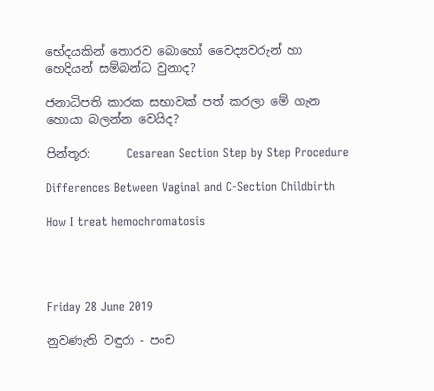භේදයකින් තොරව බොහෝ වෛද්‍යවරුන් හා හෙදියන් සම්බන්ධ වුනාද?

ජනාධිපති කාරක සභාවක් පත් කරලා මේ ගැන හොයා බලන්න වෙයිද?

පින්තූර:      Cesarean Section Step by Step Procedure

Differences Between Vaginal and C-Section Childbirth

How I treat hemochromatosis




Friday 28 June 2019

නුවණැති වඳුරා - පංච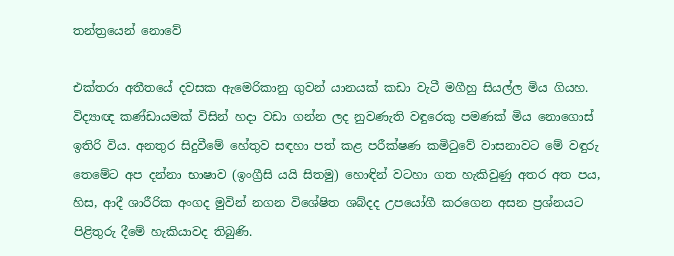තන්ත්‍රයෙන් නොවේ

එක්තරා අතීතයේ දවසක ඇමෙරිකානු ගුවන් යානයක් කඩා වැටී මගීහු සියල්ල මිය ගියහ. විද්‍යාඥ කණ්ඩායමක් විසින් හදා වඩා ගන්න ලද නුවණැති වඳුරෙකු පමණක් මිය නොගොස් ඉතිරි විය. අනතුර සිදුවීමේ හේතුව සඳහා පත් කළ පරීක්ෂණ කමිටුවේ වාසනාවට මේ වඳුරු තෙමේට අප දන්නා භාෂාව (ඉංග්‍රීසි යයි සිතමු) හොඳින් වටහා ගත හැකිවුණු අතර අත පය, හිස, ආදී ශාරීරික අංගද මුවින් නගන විශේෂිත ශබ්දද උපයෝගී කරගෙන අසන ප්‍රශ්නයට පිළිතුරු දීමේ හැකියාවද තිබුණි.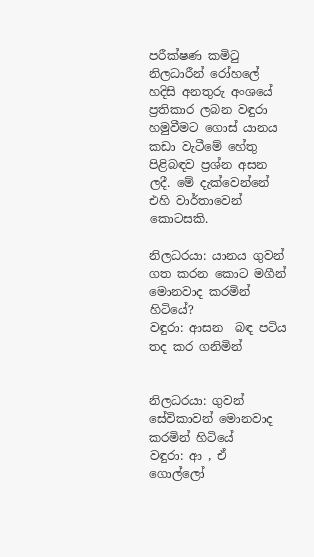පරීක්ෂණ කමිටු නිලධාරීන් රෝහලේ හදිසි අනතුරු අංශයේ ප්‍රතිකාර ලබන වඳුරා හමුවීමට ගොස් යානය කඩා වැටීමේ හේතු පිළිබඳව ප්‍රශ්න අසන ලදී. මේ දැක්වෙන්නේ එහි වාර්තාවෙන් කොටසකි.

නිලධරයා: යානය ගුවන් ගත කරන කොට මගීන් මොනවාද කරමින් හිටියේ?
වඳුරා: ආසන  බඳ පටිය තද කර ගනිමින්


නිලධරයා: ගුවන් සේවිකාවන් මොනවාද කරමින් හිටියේ
වඳුරා: ආ , ඒ ගොල්ලෝ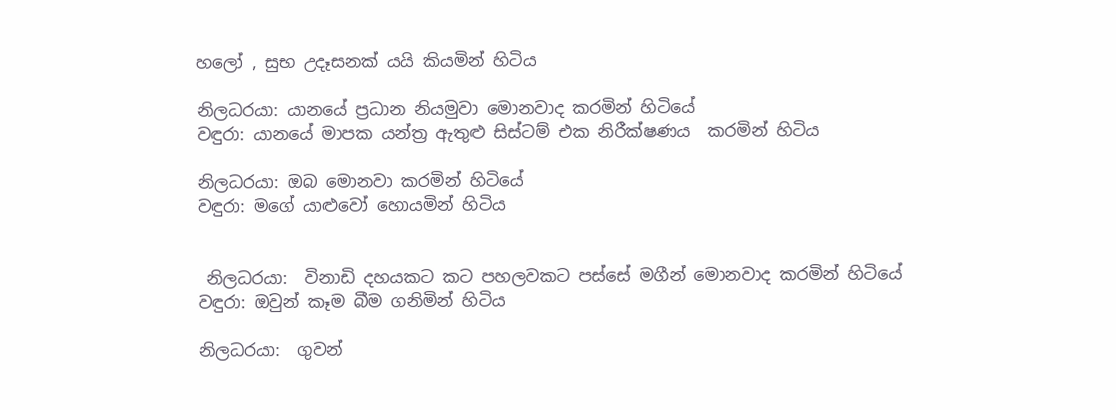හලෝ , සුභ උදෑසනක් යයි කියමින් හිටිය

නිලධරයා: යානයේ ප්‍රධාන නියමුවා මොනවාද කරමින් හිටියේ
වඳුරා: යානයේ මාපක යන්ත්‍ර ඇතුළු සිස්ටම් එක නිරීක්ෂණය  කරමින් හිටිය

නිලධරයා: ඔබ මොනවා කරමින් හිටියේ
වඳුරා: මගේ යාළුවෝ හොයමින් හිටිය


 නිලධරයා:  විනාඩි දහයකට කට පහලවකට පස්සේ මගීන් මොනවාද කරමින් හිටියේ
වඳුරා: ඔවුන් කෑම බීම ගනිමින් හිටිය

නිලධරයා:  ගුවන්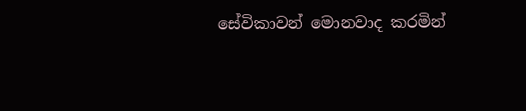සේවිකාවන් මොනවාද කරමින්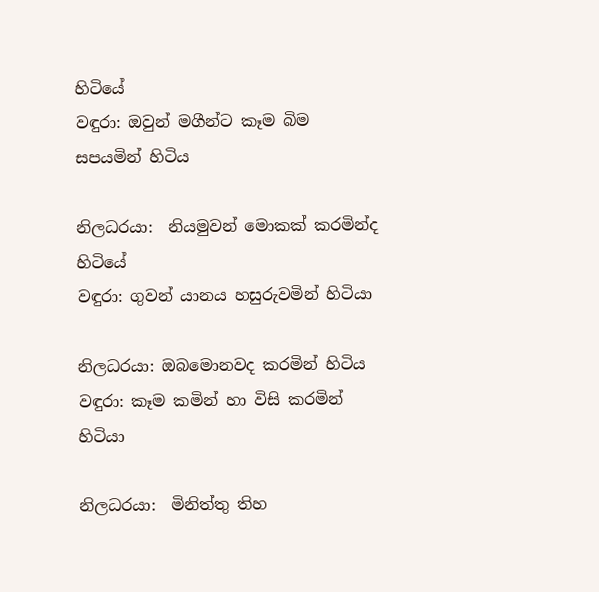හිටියේ
වඳුරා: ඔවුන් මගීන්ට කෑම බිම සපයමින් හිටිය

නිලධරයා:  නියමුවන් මොකක් කරමින්ද හිටියේ
වඳුරා: ගුවන් යානය හසුරුවමින් හිටියා

නිලධරයා: ඔබමොනවද කරමින් හිටිය
වඳුරා: කෑම කමින් හා විසි කරමින් හිටියා

නිලධරයා:  මිනිත්තු තිහ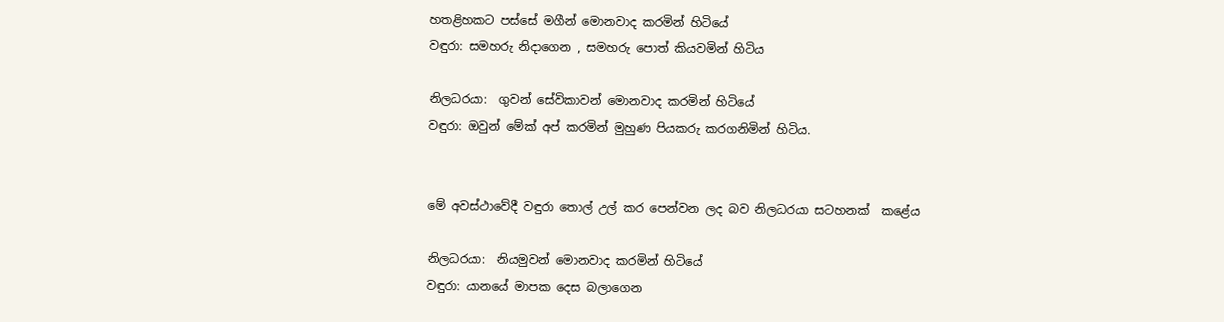හතළිහකට පස්සේ මගීන් මොනවාද කරමින් හිටියේ
වඳුරා: සමහරු නිදාගෙන , සමහරු පොත් කියවමින් හිටිය

නිලධරයා:  ගුවන් සේවිකාවන් මොනවාද කරමින් හිටියේ
වඳුරා: ඔවුන් මේක් අප් කරමින් මුහුණ පියකරු කරගනිමින් හිටිය.


මේ අවස්ථාවේදී වඳුරා තොල් උල් කර පෙන්වන ලද බව නිලධරයා සටහනක්  කළේය

නිලධරයා:  නියමුවන් මොනවාද කරමින් හිටියේ
වඳුරා: යානයේ මාපක දෙස බලාගෙන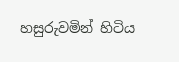හසුරුවමින් හිටිය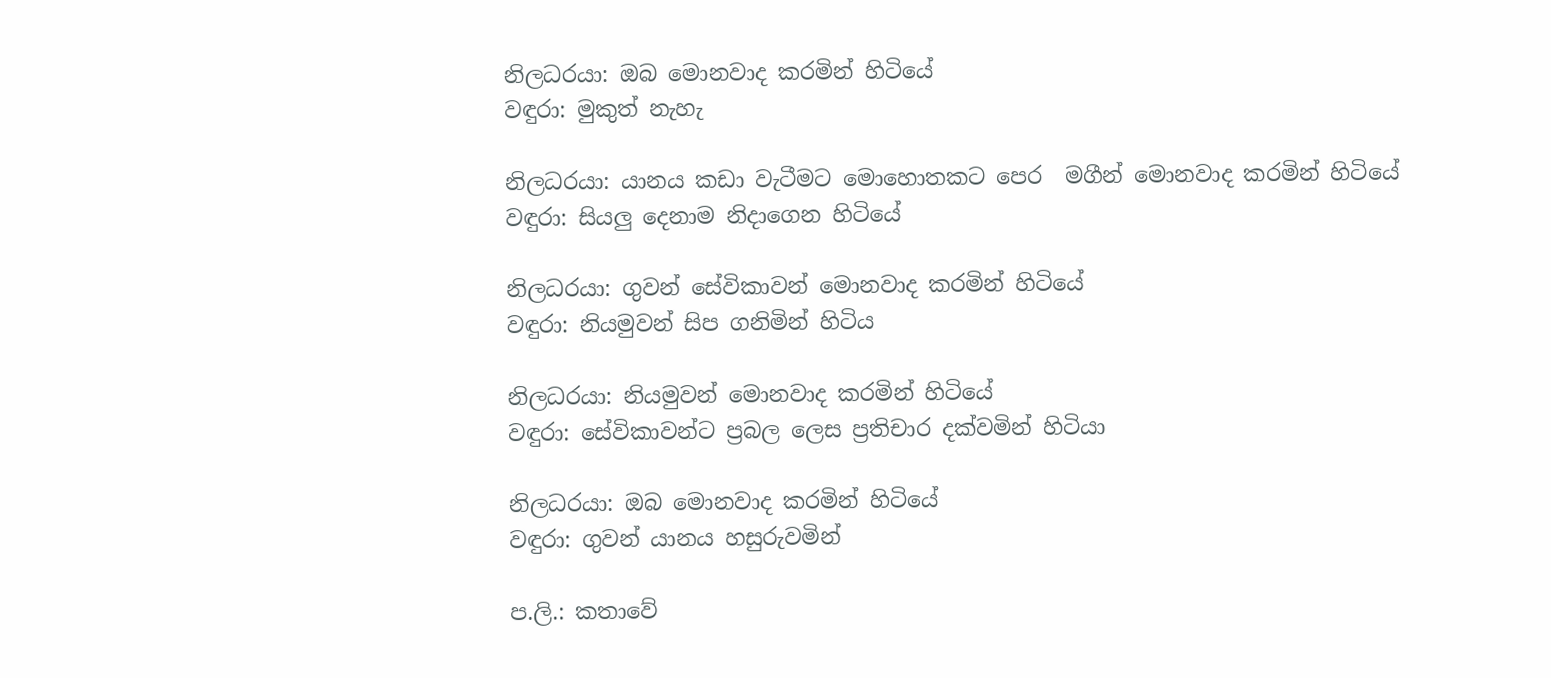නිලධරයා: ඔබ මොනවාද කරමින් හිටියේ
වඳුරා: මුකුත් නැහැ

නිලධරයා: යානය කඩා වැටීමට මොහොතකට පෙර  මගීන් මොනවාද කරමින් හිටියේ
වඳුරා: සියලු දෙනාම නිදාගෙන හිටියේ

නිලධරයා: ගුවන් සේවිකාවන් මොනවාද කරමින් හිටියේ
වඳුරා: නියමුවන් සිප ගනිමින් හිටිය

නිලධරයා: නියමුවන් මොනවාද කරමින් හිටියේ
වඳුරා: සේවිකාවන්ට ප්‍රබල ලෙස ප්‍රතිචාර දක්වමින් හිටියා

නිලධරයා: ඔබ මොනවාද කරමින් හිටියේ
වඳුරා: ගුවන් යානය හසුරුවමින්

ප.ලි.: කතාවේ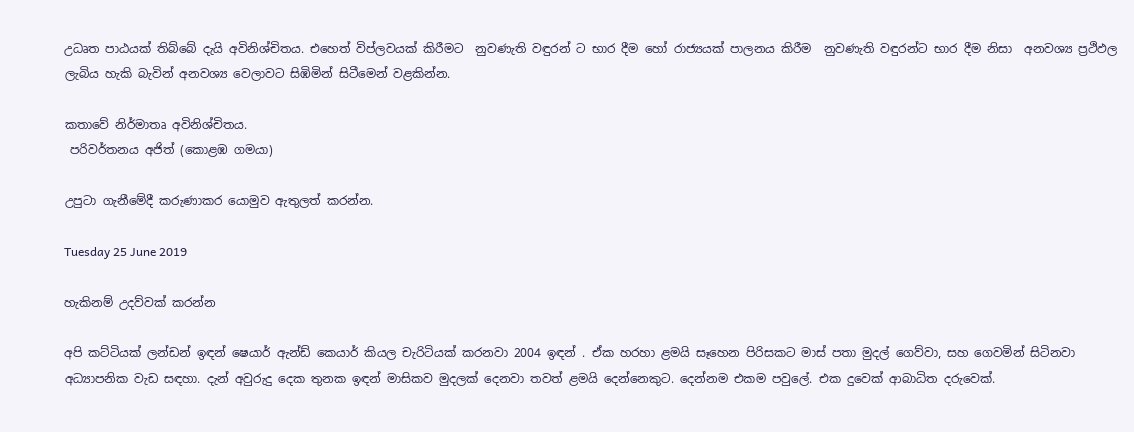උධෘත පාඨයක් තිබ්බේ දැයි අවිනිශ්චිතය. එහෙත් විප්ලවයක් කිරීමට  නුවණැති වඳුරන් ට භාර දීම හෝ රාජ්‍යයක් පාලනය කිරීම  නුවණැති වඳුරන්ට භාර දීම නිසා  අනවශ්‍ය ප්‍රථිඵල ලැබිය හැකි බැවින් අනවශ්‍ය වෙලාවට සිඹිමින් සිටීමෙන් වළකින්න.

කතාවේ නිර්මාතෘ අවිනිශ්චිතය.
 පරිවර්තනය අජිත් (කොළඹ ගමයා)

උපුටා ගැනීමේදී කරුණාකර යොමුව ඇතුලත් කරන්න.

Tuesday 25 June 2019

හැකිනම් උදව්වක් කරන්න

අපි කට්ටියක් ලන්ඩන් ඉඳන් ෂෙයාර් ඇන්ඩ් කෙයාර් කියල චැරිටියක් කරනවා 2004 ඉඳන් . ඒක හරහා ළමයි සෑහෙන පිරිසකට මාස් පතා මුදල් ගෙව්වා, සහ ගෙවමින් සිටිනවා අධ්‍යාපනික වැඩ සඳහා. දැන් අවුරුදු දෙක තුනක ඉඳන් මාසිකව මුදලක් දෙනවා තවත් ළමයි දෙන්නෙකුට. දෙන්නම එකම පවුලේ. එක දුවෙක් ආබාධිත දරුවෙක්.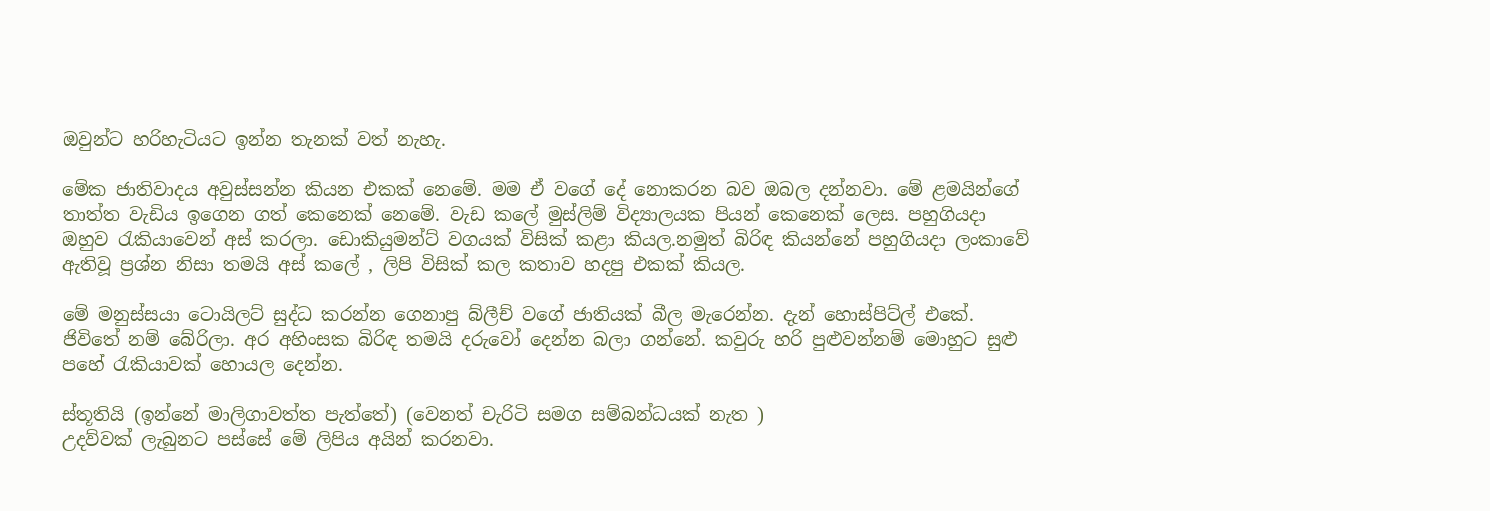ඔවුන්ට හරිහැටියට ඉන්න තැනක් වත් නැහැ.

මේක ජාතිවාදය අවුස්සන්න කියන එකක් නෙමේ. මම ඒ වගේ දේ නොකරන බව ඔබල දන්නවා. මේ ළමයින්ගේ තාත්ත වැඩිය ඉගෙන ගත් කෙනෙක් නෙමේ. වැඩ කලේ මුස්ලිම් විද්‍යාලයක පියන් කෙනෙක් ලෙස. පහුගියදා ඔහුව රැකියාවෙන් අස් කරලා. ඩොකියුමන්ට් වගයක් විසික් කළා කියල.නමුත් බිරිඳ කියන්නේ පහුගියදා ලංකාවේ ඇතිවූ ප්‍රශ්න නිසා තමයි අස් කලේ , ලිපි විසික් කල කතාව හදපු එකක් කියල.

මේ මනුස්සයා ටොයිලට් සුද්ධ කරන්න ගෙනාපු බ්ලීච් වගේ ජාතියක් බීල මැරෙන්න. දැන් හොස්පිට්ල් එකේ. ජිවිතේ නම් බේරිලා. අර අහිංසක බිරිඳ තමයි දරුවෝ දෙන්න බලා ගන්නේ. කවුරු හරි පුළුවන්නම් මොහුට සුළු පහේ රැකියාවක් හොයල දෙන්න.

ස්තූතියි (ඉන්නේ මාලිගාවත්ත පැත්තේ) (වෙනත් චැරිටි සමග සම්බන්ධයක් නැත )
උදව්වක් ලැබුනට පස්සේ මේ ලිපිය අයින් කරනවා.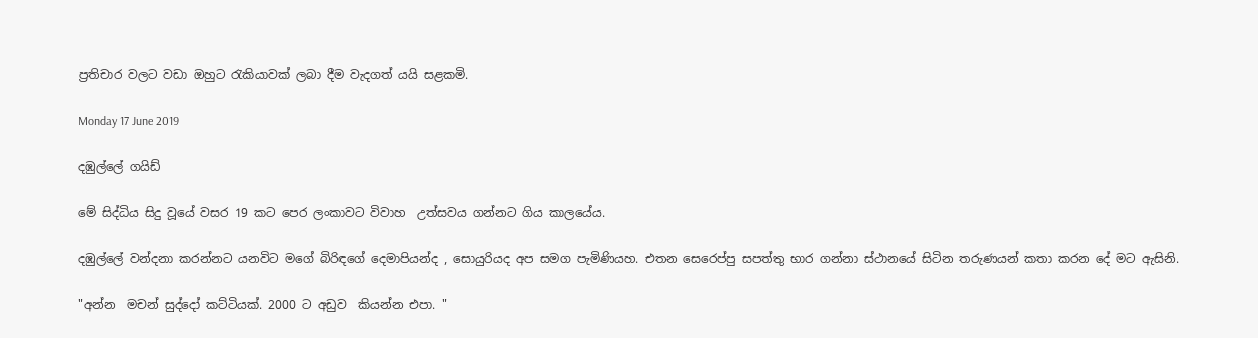ප්‍රතිචාර වලට වඩා ඔහුට රැකියාවක් ලබා දීම වැදගත් යයි සළකමි.

Monday 17 June 2019

දඹුල්ලේ ගයිඩ්

මේ සිද්ධිය සිදු වූයේ වසර 19 කට පෙර ලංකාවට විවාහ  උත්සවය ගන්නට ගිය කාලයේය.

දඹුල්ලේ වන්දනා කරන්නට යනවිට මගේ බිරිඳගේ දෙමාපියන්ද , සොයුරියද අප සමග පැමිණියහ. එතන සෙරෙප්පු සපත්තු භාර ගන්නා ස්ථානයේ සිටින තරුණයන් කතා කරන දේ මට ඇසිනි.

"අන්න  මචන් සුද්දෝ කට්ටියක්. 2000 ට අඩුව  කියන්න එපා. "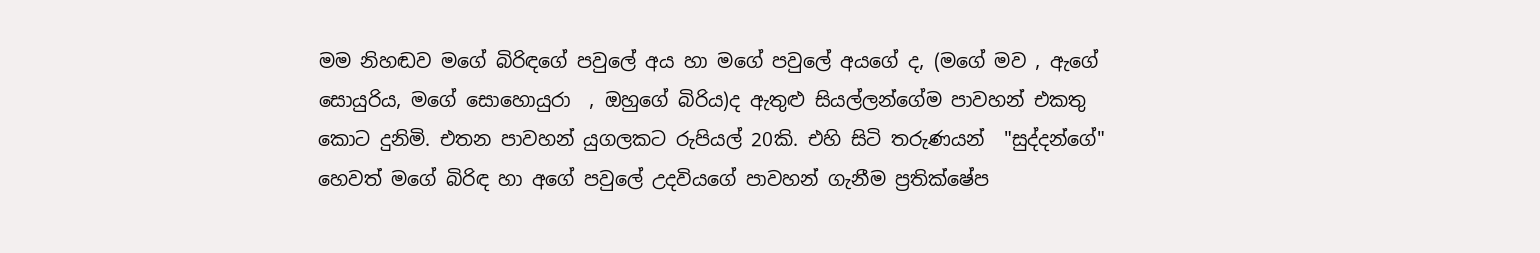මම නිහඬව මගේ බිරිඳගේ පවුලේ අය හා මගේ පවුලේ අයගේ ද, (මගේ මව , ඇගේ සොයුරිය, මගේ සොහොයුරා  , ඔහුගේ බිරිය)ද ඇතුළු සියල්ලන්ගේම පාවහන් එකතු කොට දුනිමි. එතන පාවහන් යුගලකට රුපියල් 20කි. එහි සිටි තරුණයන්  "සුද්දන්ගේ" හෙවත් මගේ බිරිඳ හා අගේ පවුලේ උදවියගේ පාවහන් ගැනීම ප්‍රතික්ෂේප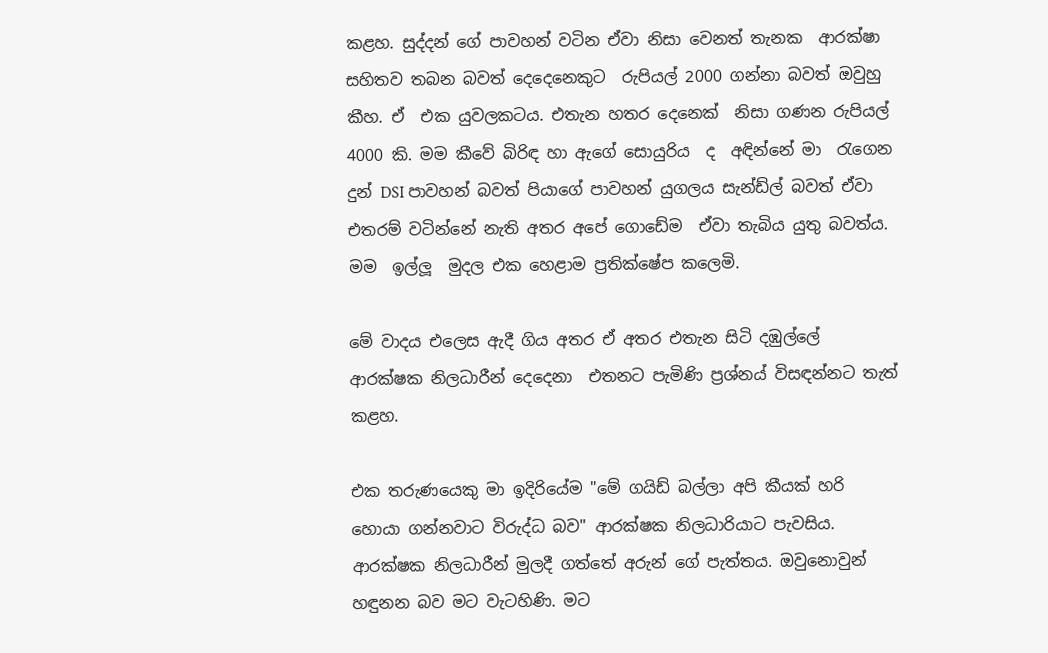කළහ. සුද්දන් ගේ පාවහන් වටින ඒවා නිසා වෙනත් තැනක  ආරක්ෂා සහිතව තබන බවත් දෙදෙනෙකුට  රුපියල් 2000 ගන්නා බවත් ඔවුහු කීහ. ඒ  එක යුවලකටය. එතැන හතර දෙනෙක්  නිසා ගණන රුපියල් 4000 කි. මම කීවේ බිරිඳ හා ඇගේ සොයුරිය  ද  අඳින්නේ මා  රැගෙන දුන් DSI පාවහන් බවත් පියාගේ පාවහන් යුගලය සැන්ඩ්ල් බවත් ඒවා එතරම් වටින්නේ නැති අතර අපේ ගොඩේම  ඒවා තැබිය යුතු බවත්ය. මම  ඉල්ලූ  මුදල එක හෙළාම ප්‍රතික්ෂේප කලෙමි.

මේ වාදය එලෙස ඇදී ගිය අතර ඒ අතර එතැන සිටි දඹුල්ලේ ආරක්ෂක නිලධාරීන් දෙදෙනා  එතනට පැමිණි ප්‍රශ්නය් විසඳන්නට තැත් කළහ.

එක තරුණයෙකු මා ඉදිරියේම "මේ ගයිඩ් බල්ලා අපි කීයක් හරි හොයා ගන්නවාට විරුද්ධ බව" ආරක්ෂක නිලධාරියාට පැවසිය. ආරක්ෂක නිලධාරීන් මුලදී ගත්තේ අරුන් ගේ පැත්තය. ඔවුනොවුන් හඳුනන බව මට වැටහිණි. මට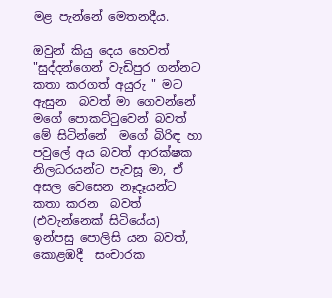මළ පැන්නේ මෙතනදීය.

ඔවුන් කියු දෙය හෙවත් "සුද්දන්ගෙන් වැඩිපුර ගන්නට කතා කරගත් අයුරු " මට ඇසුන  බවත් මා ගෙවන්නේ මගේ පොකට්ටුවෙන් බවත් මේ සිටින්නේ  මගේ බිරිඳ හා පවුලේ අය බවත් ආරක්ෂක නිලධරයන්ට පැවසූ මා, ඒ අසල වෙසෙන නෑදෑයන්ට කතා කරන  බවත් (එවැන්නෙක් සිටියේය) ඉන්පසු පොලිසි යන බවත්, කොළඹදී  සංචාරක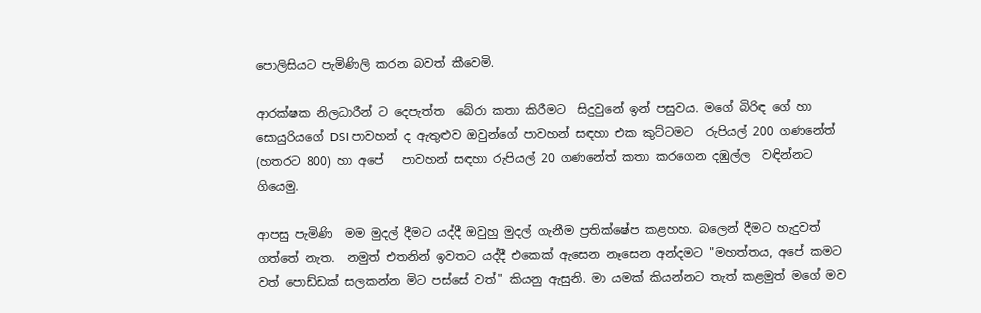පොලිසියට පැමිණිලි කරන බවත් කීවෙමි.

ආරක්ෂක නිලධාරීන් ට දෙපැත්ත  බේරා කතා කිරීමට  සිදුවුනේ ඉන් පසුවය. මගේ බිරිඳ ගේ හා සොයුරියගේ DSI පාවහන් ද ඇතුළුව ඔවුන්ගේ පාවහන් සඳහා එක කුට්ටමට  රුපියල් 200 ගණනේත්   (හතරට 800) හා අපේ   පාවහන් සඳහා රුපියල් 20 ගණනේත් කතා කරගෙන දඹුල්ල  වඳින්නට ගියෙමු.

ආපසු පැමිණි  මම මුදල් දීමට යද්දී ඔවුහු මුදල් ගැනීම ප්‍රතික්ෂේප කළහහ. බලෙන් දීමට හැදුවත් ගත්තේ නැත.  නමුත් එතනින් ඉවතට යද්දී එකෙක් ඇසෙන නෑසෙන අන්දමට "මහත්තය, අපේ කමට වත් පොඩ්ඩක් සලකන්න මිට පස්සේ වත්" කියනු ඇසුනි. මා යමක් කියන්නට තැත් කළමුත් මගේ මව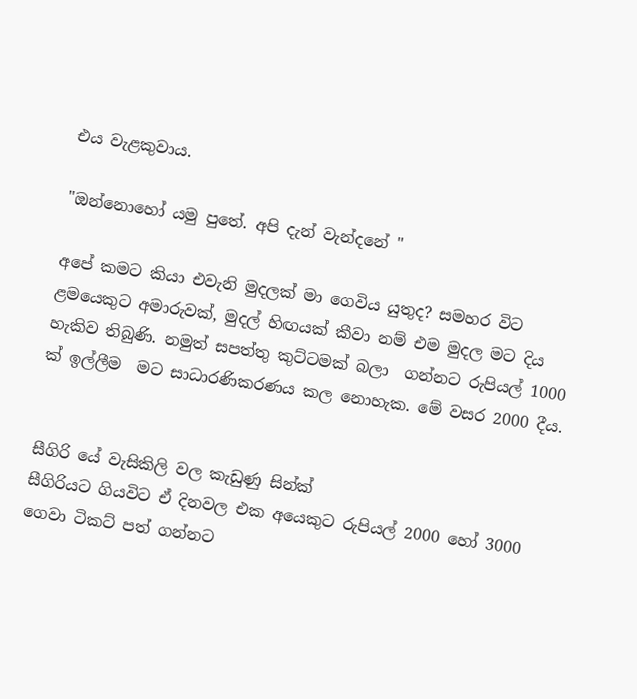එය වැළකුවාය.

"ඔන්නොහෝ යමු පුතේ. අපි දැන් වැන්දනේ "

අපේ කමට කියා එවැනි මුදලක් මා ගෙවිය යුතුද? සමහර විට ළමයෙකුට අමාරුවක්, මුදල් හිඟයක් කීවා නම් එම මුදල මට දිය හැකිව තිබුණි. නමුත් සපත්තු කුට්ටමක් බලා  ගන්නට රුපියල් 1000 ක් ඉල්ලීම  මට සාධාරණිකරණය කල නොහැක. මේ වසර 2000 දීය.


සීගිරි යේ වැසිකිලි වල කැඩුණු සින්ක්
සීගිරියට ගියවිට ඒ දිනවල එක අයෙකුට රුපියල් 2000 හෝ 3000 ගෙවා ටිකට් පත් ගන්නට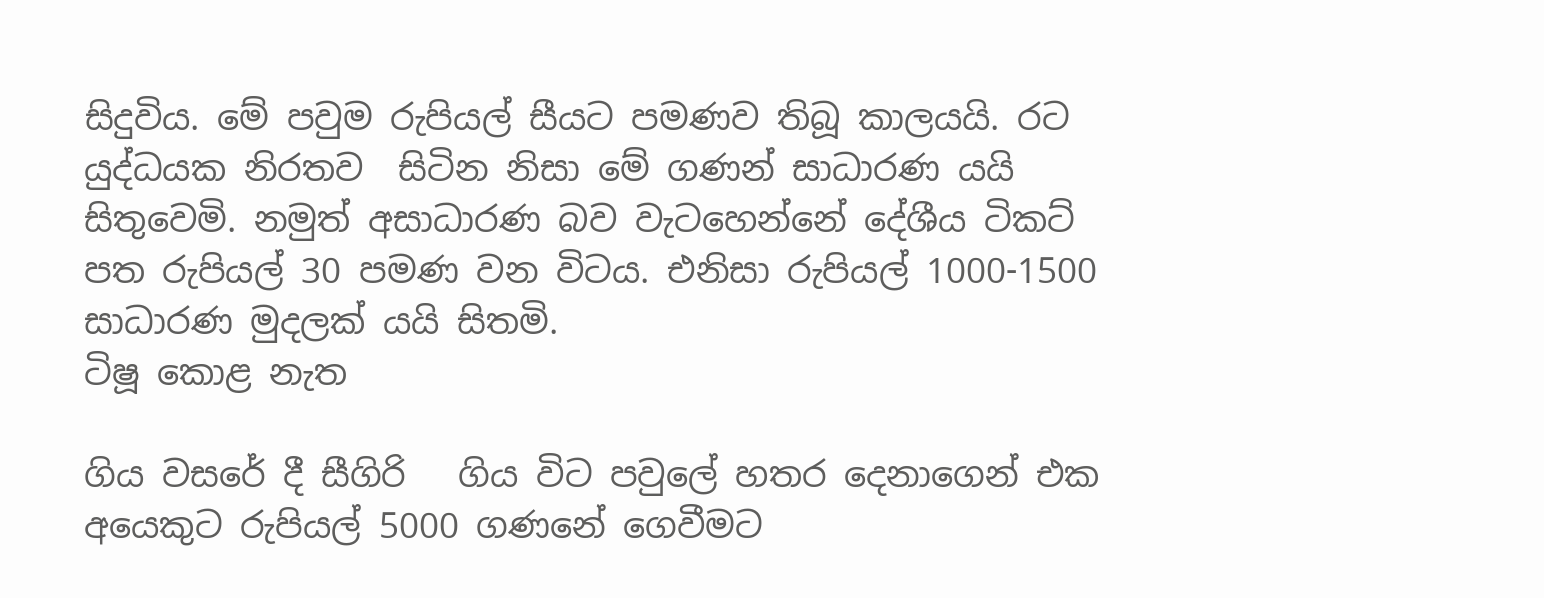සිදුවිය. මේ පවුම රුපියල් සීයට පමණව තිබූ කාලයයි. රට යුද්ධයක නිරතව  සිටින නිසා මේ ගණන් සාධාරණ යයි සිතුවෙමි. නමුත් අසාධාරණ බව වැටහෙන්නේ දේශීය ටිකට් පත රුපියල් 30 පමණ වන විටය. එනිසා රුපියල් 1000-1500 සාධාරණ මුදලක් යයි සිතමි.
ටිෂූ කොළ නැත

ගිය වසරේ දී සීගිරි   ගිය විට පවුලේ හතර දෙනාගෙන් එක අයෙකුට රුපියල් 5000 ගණනේ ගෙවීමට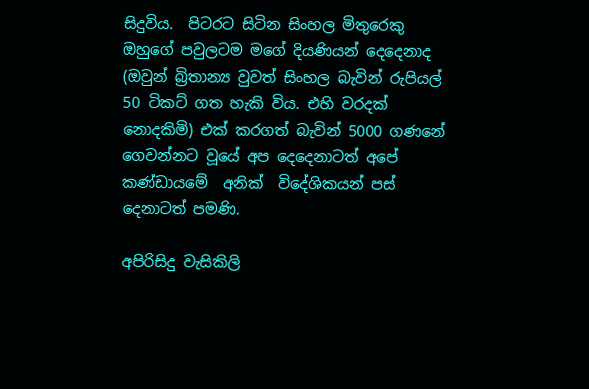සිදුවිය.  පිටරට සිටින සිංහල මිතුරෙකු ඔහුගේ පවුලටම මගේ දියණියන් දෙදෙනාද (ඔවුන් බ්‍රිතාන්‍ය වුවත් සිංහල බැවින් රුපියල් 50 ටිකට් ගත හැකි විය. එහි වරදක් නොදකිමි) එක් කරගත් බැවින් 5000 ගණනේ  ගෙවන්නට වූයේ අප දෙදෙනාටත් අපේ කණ්ඩායමේ  අනික්  විදේශිකයන් පස් දෙනාටත් පමණි.

අපිරිසිදු වැසිකිලි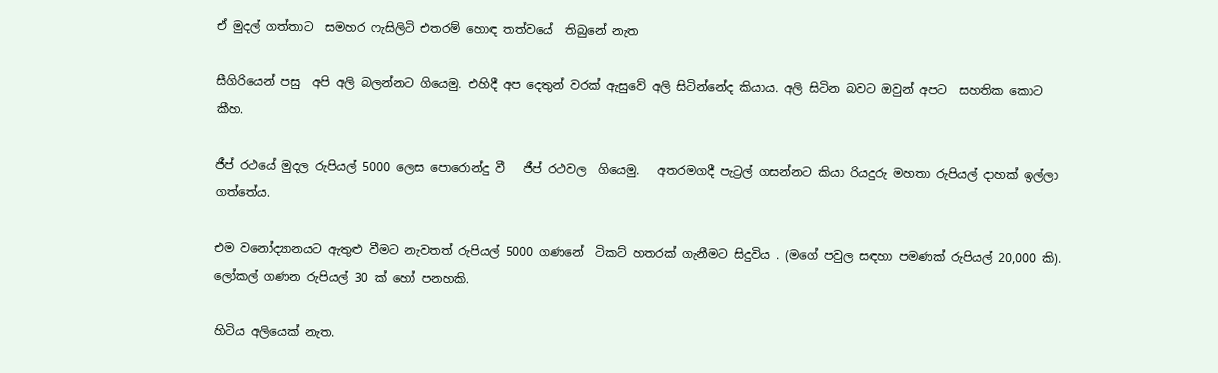ඒ මුදල් ගත්තාට  සමහර ෆැසිලිටි එතරම් හොඳ තත්වයේ  තිබුනේ නැත

සීගිරියෙන් පසු  අපි අලි බලන්නට ගියෙමු. එහිදී අප දෙතුන් වරක් ඇසුවේ අලි සිටින්නේද කියාය. අලි සිටින බවට ඔවුන් අපට  සහතික කොට කීහ.

ජීප් රථයේ මුදල රුපියල් 5000 ලෙස පොරොන්දු වී   ජීප් රථවල  ගියෙමු.   අතරමගදී පැට්‍රල් ගසන්නට කියා රියදුරු මහතා රුපියල් දාහක් ඉල්ලා ගත්තේය.

එම වනෝද්‍යානයට ඇතුළු වීමට නැවතත් රුපියල් 5000 ගණනේ  ටිකට් හතරක් ගැනීමට සිදුවිය . (මගේ පවුල සඳහා පමණක් රුපියල් 20,000 කි).  ලෝකල් ගණන රුපියල් 30 ක් හෝ පනහකි.

හිටිය අලියෙක් නැත.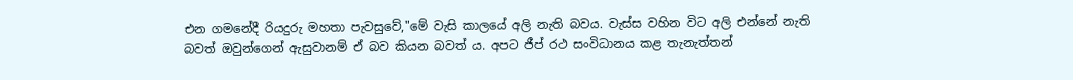එන ගමනේදී රියදුරු මහතා පැවසුවේ,"මේ වැසි කාලයේ අලි නැති බවය. වැස්ස වහින විට අලි එන්නේ නැති බවත් ඔවුන්ගෙන් ඇසුවානම් ඒ බව කියන බවත් ය. අපට ජීප් රථ සංවිධානය කළ තැනැත්තන්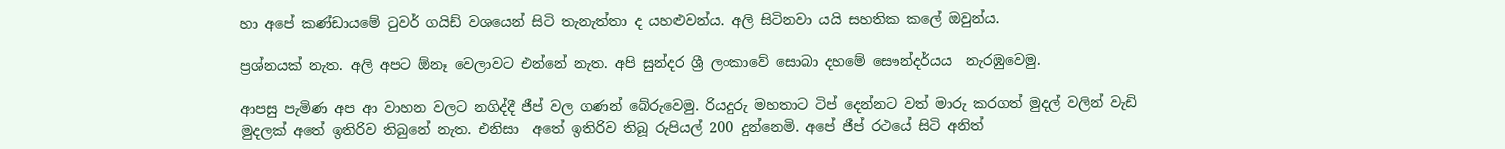හා අපේ කණ්ඩායමේ ටුවර් ගයිඩ් වශයෙන් සිටි තැනැත්තා ද යහළුවන්ය. අලි සිටිනවා යයි සහතික කලේ ඔවුන්ය.

ප්‍රශ්නයක් නැත. අලි අපට ඕනෑ වෙලාවට එන්නේ නැත. අපි සුන්දර ශ්‍රී ලංකාවේ සොබා දහමේ සෞන්දර්යය  නැරඹුවෙමු.

ආපසු පැමිණ අප ආ වාහන වලට නගිද්දී ජීප් වල ගණන් බේරුවෙමු. රියදුරු මහතාට ටිප් දෙන්නට වත් මාරු කරගත් මුදල් වලින් වැඩි  මුදලක් අතේ ඉතිරිව තිබුනේ නැත. එනිසා  අතේ ඉතිරිව තිබූ රුපියල් 200 දුන්නෙමි. අපේ ජීප් රථයේ සිටි අනිත්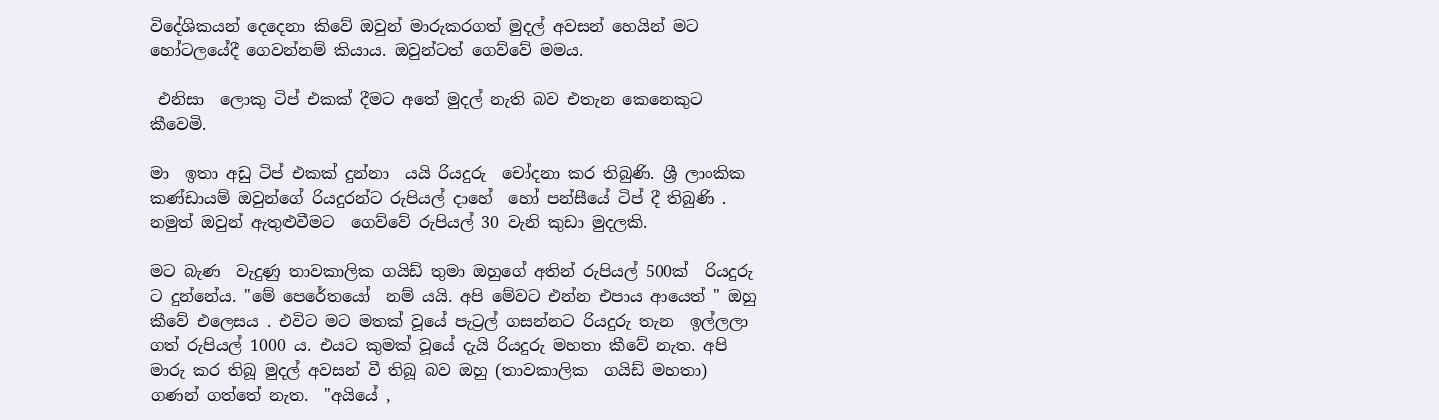විදේශිකයන් දෙදෙනා කිවේ ඔවුන් මාරුකරගත් මුදල් අවසන් හෙයින් මට හෝටලයේදී ගෙවන්නම් කියාය. ඔවුන්ටත් ගෙව්වේ මමය.

 එනිසා  ලොකු ටිප් එකක් දීමට අතේ මුදල් නැති බව එතැන කෙනෙකුට කීවෙමි.

මා  ඉතා අඩු ටිප් එකක් දුන්නා  යයි රියදුරු  චෝදනා කර තිබුණි. ශ්‍රී ලාංකික කණ්ඩායම් ඔවුන්ගේ රියදුරන්ට රුපියල් දාහේ  හෝ පන්සීයේ ටිප් දී තිබුණි . නමුත් ඔවුන් ඇතුළුවීමට  ගෙව්වේ රුපියල් 30 වැනි කුඩා මුදලකි.

මට බැණ  වැදුණු තාවකාලික ගයිඩ් තුමා ඔහුගේ අතින් රුපියල් 500ක්  රියදුරු ට දුන්නේය. "මේ පෙරේතයෝ  නම් යයි. අපි මේවට එන්න එපාය ආයෙත් " ඔහු කීවේ එලෙසය . එවිට මට මතක් වූයේ පැට්‍රල් ගසන්නට රියදුරු තැන  ඉල්ලලා ගත් රුපියල් 1000 ය. එයට කුමක් වූයේ දැයි රියදුරු මහතා කීවේ නැත. අපි මාරු කර තිබූ මුදල් අවසන් වී තිබූ බව ඔහු (තාවකාලික  ගයිඩ් මහතා)  ගණන් ගත්තේ නැත.  "අයියේ ,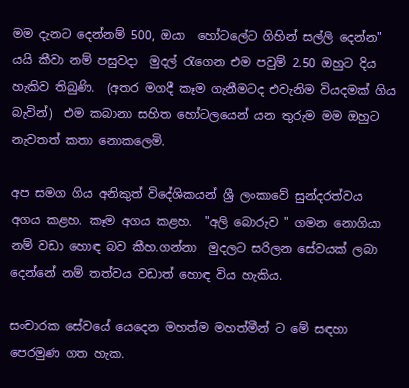මම දැනට දෙන්නම් 500, ඔයා  හෝටලේට ගිහින් සල්ලි දෙන්න" යයි කීවා නම් පසුවදා  මුදල් රැගෙන එම පවුම් 2.50 ඔහුට දිය හැකිව තිබුණි.  (අතර මගදී කෑම ගැනීමටද එවැනිම වියදමක් ගිය බැවින්)  එම කබානා සහිත හෝටලයෙන් යන තුරුම මම ඔහුට නැවතත් කතා නොකලෙමි.

අප සමග ගිය අනිකුත් විදේශිකයන් ශ්‍රී ලංකාවේ සුන්දරත්වය අගය කළහ. කෑම අගය කළහ.  "අලි බොරුව " ගමන නොගියා නම් වඩා හොඳ බව කීහ.ගන්නා  මුදලට සරිලන සේවයක් ලබා දෙන්නේ නම් තත්වය වඩාත් හොඳ විය හැකිය.

සංචාරක සේවයේ යෙදෙන මහත්ම මහත්මීන් ට මේ සඳහා පෙරමුණ ගත හැක.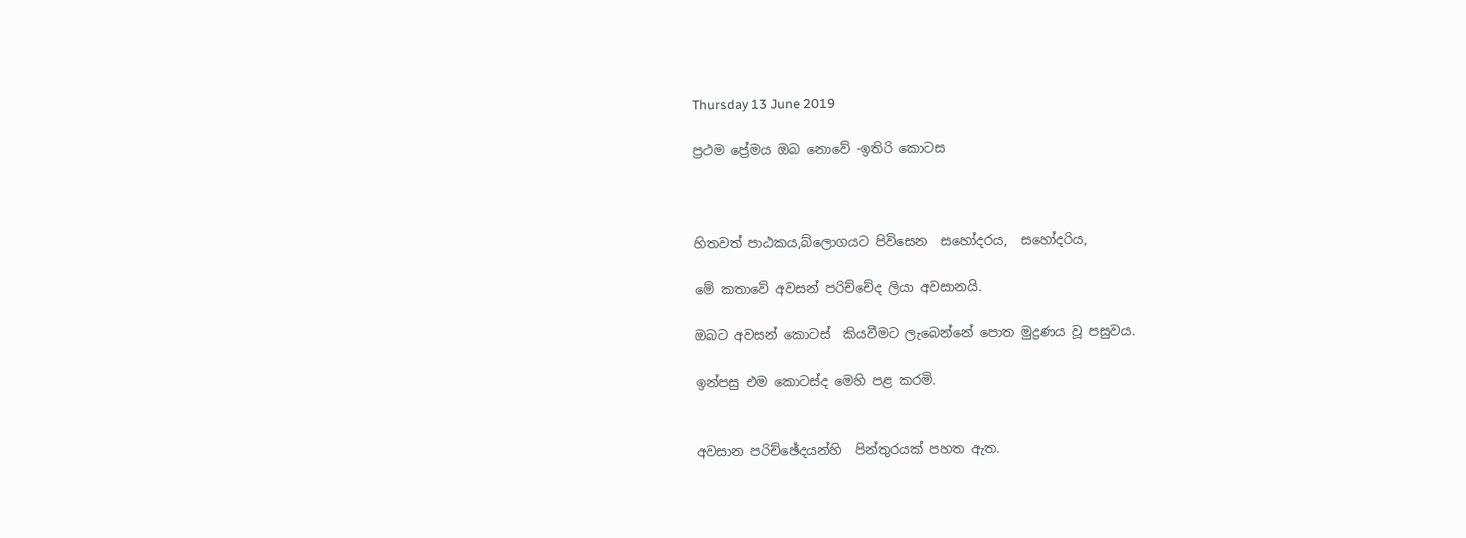Thursday 13 June 2019

ප්‍රථම ප්‍රේමය ඔබ නොවේ -ඉතිරි කොටස



හිතවත් පාඨකය,බ්ලොගයට පිවිසෙන  සහෝදරය,  සහෝදරිය,

මේ කතාවේ අවසන් පරිච්චේද ලියා අවසානයි.

ඔබට අවසන් කොටස්  කියවීමට ලැබෙන්නේ පොත මුද්‍රණය වූ පසුවය.

ඉන්පසු එම කොටස්ද මෙහි පළ කරමි.


අවසාන පරිච්ඡේදයන්හි  පින්තුරයක් පහත ඇත.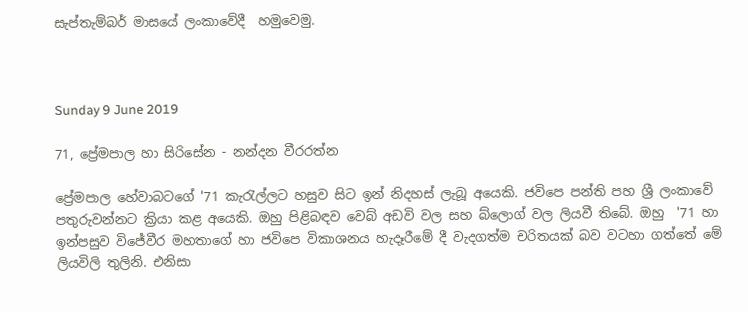සැප්තැම්බර් මාසයේ ලංකාවේදී  හමුවෙමු.



Sunday 9 June 2019

71, ප්‍රේමපාල හා සිරිසේන - නන්දන වීරරත්න

ප්‍රේමපාල හේවාබටගේ '71 කැරැල්ලට හසුව සිට ඉන් නිදහස් ලැබූ අයෙකි. ජවිපෙ පන්ති පහ ශ්‍රී ලංකාවේ පතුරුවන්නට ක්‍රියා කළ අයෙකි. ඔහු පිළිබඳව වෙබ් අඩවි වල සහ බ්ලොග් වල ලියවී තිබේ. ඔහු  '71 හා ඉන්පසුව විජේවීර මහතාගේ හා ජවිපෙ විකාශනය හැදෑරීමේ දී වැදගත්ම චරිතයක් බව වටහා ගත්තේ මේ ලියවිලි තුලිනි. එනිසා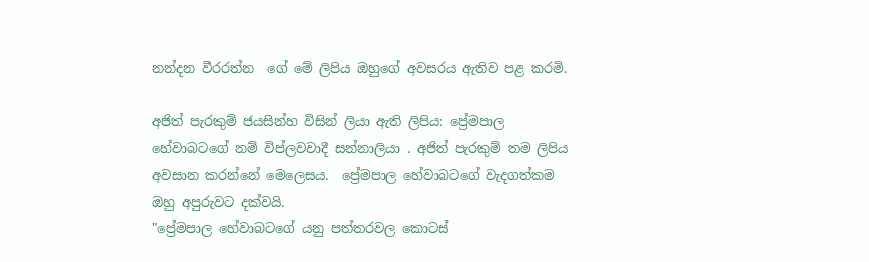නන්දන වීරරත්න  ගේ මේ ලිපිය ඔහුගේ අවසරය ඇතිව පළ කරමි.

අජිත් පැරකුම් ජයසින්හ විසින් ලියා ඇති ලිපිය: ප්‍රේමපාල හේවාබටගේ නම් විප්ලවවාදී සන්නාලියා . අජිත් පැරකුම් තම ලිපිය අවසාන කරන්නේ මෙලෙසය.  ප්‍රේමපාල හේවාබටගේ වැදගත්කම ඔහු අපුරුවට දක්වයි.
"ප්‍රේමපාල හේවාබටගේ යනු පත්තරවල කොටස්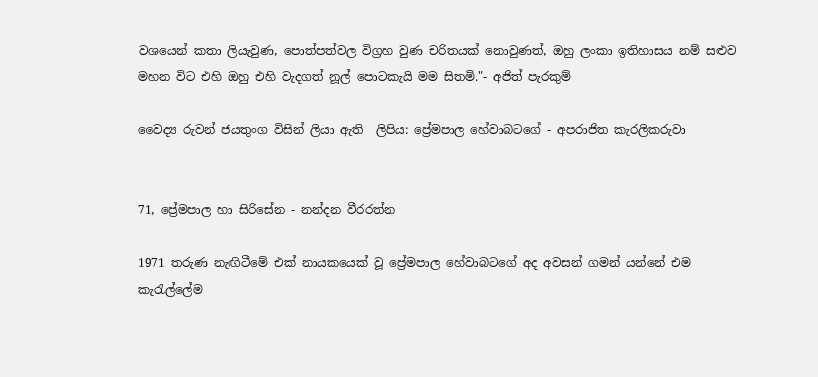වශයෙන් කතා ලියැවුණ, පොත්පත්වල විග්‍රහ වුණ චරිතයක් නොවුණත්, ඔහු ලංකා ඉතිහාසය නම් සළුව මහන විට එහි ඔහු එහි වැදගත් නූල් පොටකැයි මම සිතමි."- අජිත් පැරකුම්

වෛද්‍ය රුවන් ජයතුංග විසින් ලියා ඇති  ලිපිය: ප්‍රේමපාල හේවාබටගේ - අපරාජිත කැරලිකරුවා


71, ප්‍රේමපාල හා සිරිසේන - නන්දන වීරරත්න

1971 තරුණ නැඟිටීමේ එක් නායකයෙක් වූ ප්‍රේමපාල හේවාබටගේ අද අවසන් ගමන් යන්නේ එම කැරැල්ලේම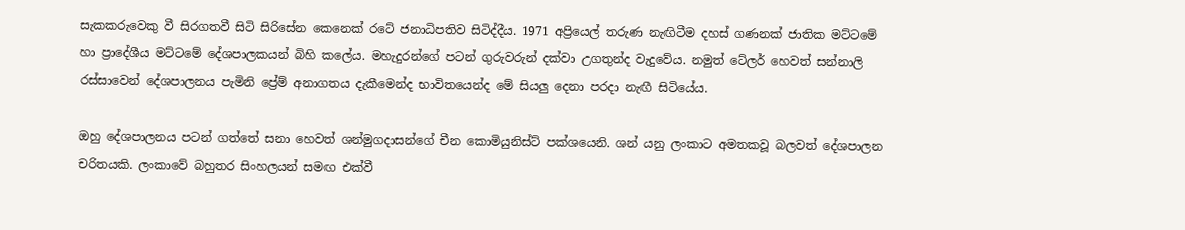සැකකරුවෙකු වී සිරගතවී සිටි සිරිසේන කෙනෙක් රටේ ජනාධිපතිව සිටිද්දීය. 1971 අප්‍රියෙල් තරුණ නැඟිටීම දහස් ගණනක් ජාතික මට්ටමේ හා ප්‍රාදේශීය මට්ටමේ දේශපාලකයන් බිහි කලේය. මහැදුරන්ගේ පටන් ගුරුවරුන් දක්වා උගතුන්ද වැදුවේය. නමුත් ටේලර් හෙවත් සන්නාලි  රස්සාවෙන් දේශපාලනය පැමිනි ප්‍රේම් අනාගතය දැකීමෙන්ද භාවිතයෙන්ද මේ සියලු දෙනා පරදා නැඟී සිටියේය.

ඔහු දේශපාලනය පටන් ගත්තේ සනා හෙවත් ශන්මුගදාසන්ගේ චීන කොමියුනිස්ට් පක්ශයෙනි. ශන් යනු ලංකාට අමතකවූ බලවත් දේශපාලන චරිතයකි. ලංකාවේ බහුතර සිංහලයන් සමඟ එක්වී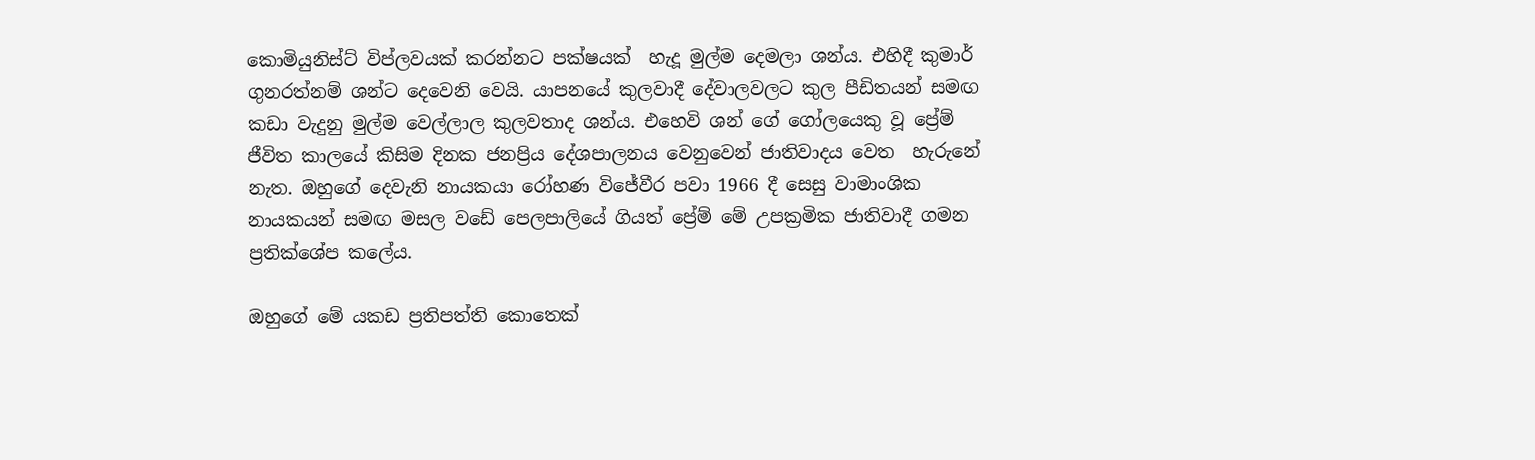කොමියුනිස්ට් විප්ලවයක් කරන්නට පක්ෂයක්  හැදූ මුල්ම දෙමලා ශන්ය. එහිදී කුමාර් ගුනරත්නම් ශන්ට දෙවෙනි වෙයි. යාපනයේ කුලවාදී දේවාලවලට කුල පීඩිතයන් සමඟ කඩා වැදුනු මුල්ම වෙල්ලාල කුලවතාද ශන්ය. එහෙවි ශන් ගේ ගෝලයෙකු වූ ප්‍රේම් ජීවිත කාලයේ කිසිම දිනක ජනප්‍රිය දේශපාලනය වෙනුවෙන් ජාතිවාදය වෙත  හැරුනේ නැත. ඔහුගේ දෙවැනි නායකයා රෝහණ විජේවීර පවා 1966 දී සෙසු වාමාංශික නායකයන් සමඟ මසල වඩේ පෙලපාලියේ ගියත් ප්‍රේම් මේ උපක්‍රමික ජාතිවාදී ගමන ප්‍රතික්ශේප කලේය.

ඔහුගේ මේ යකඩ ප්‍රතිපත්ති කොතෙක්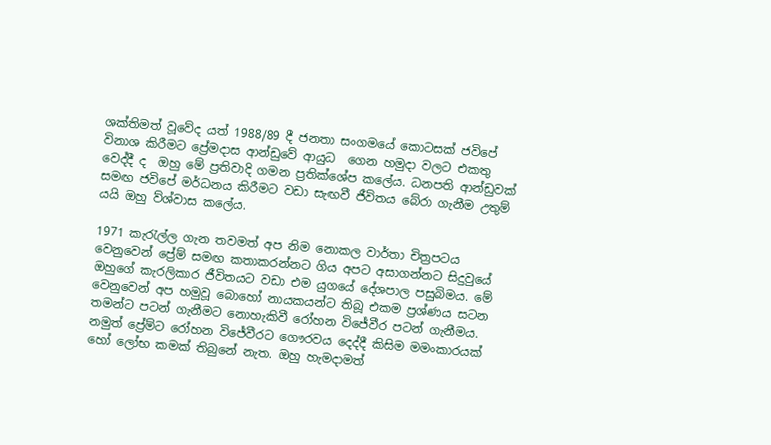ශක්තිමත් වූවේද යත් 1988/89 දී ජනතා සංගමයේ කොටසක් ජවිපේ විනාශ කිරීමට ප්‍රේමදාස ආන්ඩුවේ ආයුධ  ගෙන හමුදා වලට එකතු වෙද්දී ද  ඔහු මේ ප්‍රතිවාදි ගමන ප්‍රතික්ශේප කලේය. ධනපති ආන්ඩුවක් සමඟ ජවිපේ මර්ධනය කිරීමට වඩා සැඟවී ජීවිතය බේරා ගැනීම උතුම් යයි ඔහු ව්ශ්වාස කලේය.

1971 කැරැල්ල ගැන තවමත් අප නිම නොකල වාර්තා චිත්‍රපටය වෙනුවෙන් ප්‍රේම් සමඟ කතාකරන්නට ගිය අපට අසාගන්නට සිදුවුයේ ඔහුගේ කැරලිකාර ජීවිතයට වඩා එම යුගයේ දේශපාල පසුබිමය. මේ වෙනුවෙන් අප හමුවූ බොහෝ නායකයන්ට තිබූ එකම ප්‍රශ්ණය සටන තමන්ට පටන් ගැනීමට නොහැකිවී රෝහන විජේවීර පටන් ගැනීමය. නමුත් ප්‍රේම්ට රෝහන විජේවීරට ගෞරවය දෙද්දී කිසිම මමංකාරයක් හෝ ලෝභ කමක් තිබුනේ නැත. ඔහු හැමදාමත්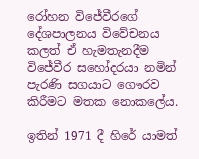රෝහන විජේවීරගේ දේශපාලනය විවේචනය කලත් ඒ හැමතැනදීම විජේවීර සහෝදරයා නමින් පැරණි සගයාට ගෞරව කිරීමට මතක නොකලේය.

ඉතින් 1971 දී හිරේ යාමත්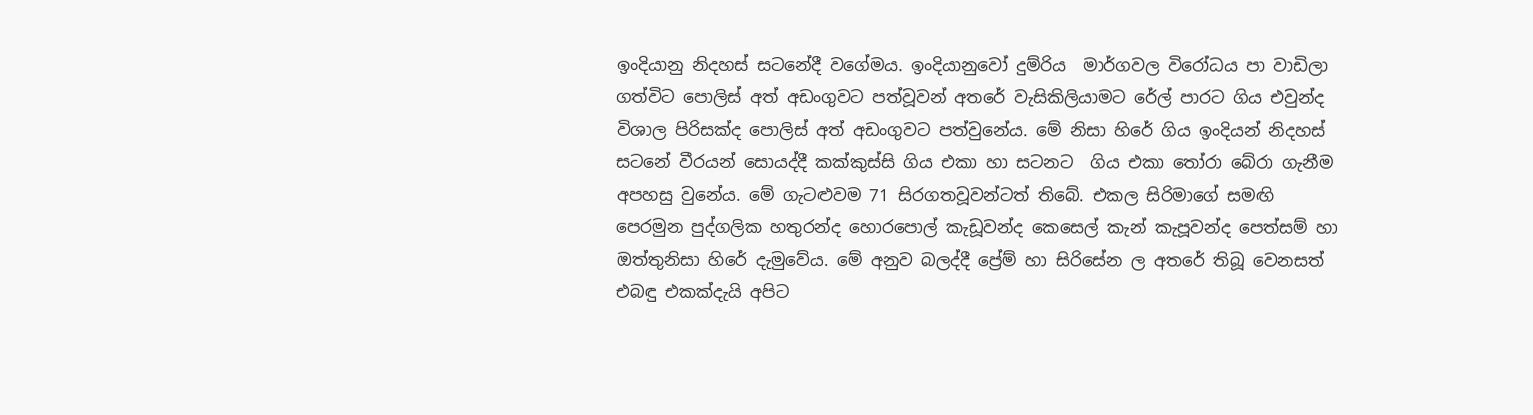ඉංදියානු නිදහස් සටනේදී වගේමය. ඉංදියානුවෝ දුම්රිය  මාර්ගවල විරෝධය පා වාඩිලා ගත්විට පොලිස් අත් අඩංගුවට පත්වූවන් අතරේ වැසිකිලියාමට රේල් පාරට ගිය එවුන්ද විශාල පිරිසක්ද පොලිස් අත් අඩංගුවට පත්වුනේය. මේ නිසා හිරේ ගිය ඉංදියන් නිදහස් සටනේ වීරයන් සොයද්දී කක්කුස්සි ගිය එකා හා සටනට  ගිය එකා තෝරා බේරා ගැනීම අපහසු වුනේය. මේ ගැටළුවම 71 සිරගතවූවන්ටත් තිබේ. එකල සිරිමාගේ සමඟි පෙරමුන පුද්ගලික හතුරන්ද හොරපොල් කැඩූවන්ද කෙසෙල් කැන් කැපූවන්ද පෙත්සම් හා ඔත්තුනිසා හිරේ දැමුවේය. මේ අනුව බලද්දී ප්‍රේම් හා සිරිසේන ල අතරේ තිබූ වෙනසත් එබඳු එකක්දැයි අපිට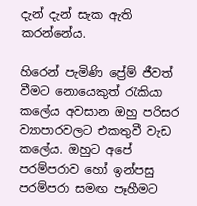දැන් දැන් සැක ඇති කරන්නේය.

හිරෙන් පැමිණි ප්‍රේම් ජීවත් වීමට නොයෙකුත් රැකියා කලේය අවසාන ඔහු පරිසර ව්‍යාපාරවලට එකතුවී වැඩ කලේය. ඔහුට අපේ පරම්පරාව හෝ ඉන්පසු පරම්පරා සමඟ පෑහීමට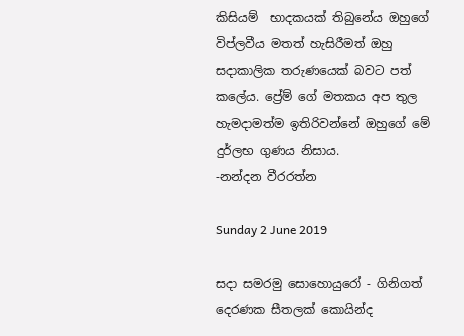කිසියම්  භාදකයක් තිබුනේය ඔහුගේ විප්ලවීය මතත් හැසිරීමත් ඔහු සදාකාලික තරුණයෙක් බවට පත් කලේය. ප්‍රේම් ගේ මතකය අප තුල හැමදාමත්ම ඉතිරිවන්නේ ඔහුගේ මේ දුර්ලභ ගුණය නිසාය.
-නන්දන වීරරත්න

Sunday 2 June 2019

සදා සමරමු සොහොයුරෝ - ගිනිගත් දෙරණක සීතලක් කොයින්ද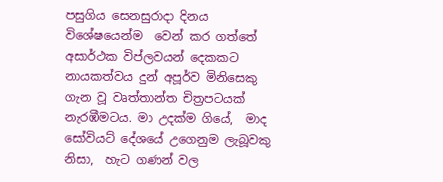පසුගිය සෙනසුරාදා දිනය විශේෂයෙන්ම  වෙන් කර ගත්තේ  අසාර්ථක විප්ලවයන් දෙකකට නායකත්වය දුන් අපූර්ව මිනිසෙකු ගැන වූ වෘත්තාන්ත චිත්‍රපටයක් නැරඹීමටය. මා උදක්ම ගියේ,  මාද  සෝවියට් දේශයේ උගෙනුම ලැබූවකු නිසා,  හැට ගණන් වල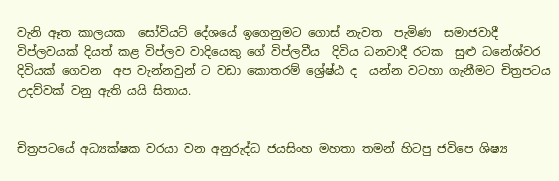වැනි ඈත කාලයක  සෝවියට් දේශයේ ඉගෙනුමට ගොස් නැවත  පැමිණ  සමාජවාදී විප්ලවයක් දියත් කළ විප්ලව වාදියෙකු ගේ විප්ලවීය  දිවිය ධනවාදී රටක  සුළු ධනේශ්වර දිවියක් ගෙවන  අප වැන්නවුන් ට වඩා කොතරම් ශ්‍රේෂ්ඨ ද  යන්න වටහා ගැනීමට චිත්‍රපටය උදව්වක් වනු ඇති යයි සිතාය.


චිත්‍රපටයේ අධ්‍යක්ෂක වරයා වන අනුරුද්ධ ජයසිංහ මහතා තමන් හිටපු ජවිපෙ ශිෂ්‍ය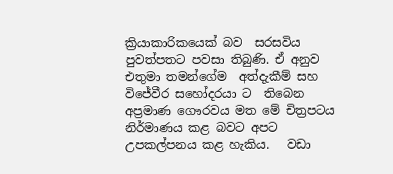ක්‍රියාකාරිකයෙක් බව  සරසවිය පුවත්පතට පවසා තිබුණි. ඒ අනුව  එතුමා තමන්ගේම  අත්දැකීම් සහ විජේවීර සහෝදරයා ට  තිබෙන අප්‍රමාණ ගෞරවය මත මේ චිත්‍රපටය නිර්මාණය කළ බවට අපට උපකල්පනය කළ හැකිය.   වඩා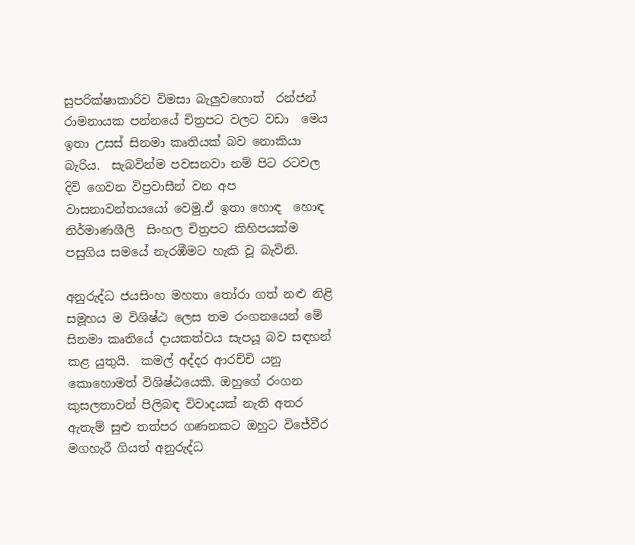සුපරික්ෂාකාරිව විමසා බැලුවහොත්  රන්ජන් රාමනායක පන්නයේ චිත්‍රපට වලට වඩා  මෙය ඉතා උසස් සිනමා කෘතියක් බව නොකියා බැරිය.  සැබවින්ම පවසනවා නම් පිට රටවල  දිවි ගෙවන විප්‍රවාසීන් වන අප වාසනාවන්තයයෝ වෙමු.ඒ ඉතා හොඳ  හොඳ නිර්මාණශීලි  සිංහල චිත්‍රපට කිහිපයක්ම පසුගිය සමයේ නැරඹීමට හැකි වූ බැවිනි.

අනුරුද්ධ ජයසිංහ මහතා තෝරා ගත් නළු නිළි සමූහය ම විශිෂ්ඨ ලෙස තම රංගනයෙන් මේ සිනමා කෘතියේ දායකත්වය සැපයූ බව සඳහන් කළ යුතුයි.  කමල් අද්දර ආරච්චි යනු  කොහොමත් විශිෂ්ඨයෙකි. ඔහුගේ රංගන කුසලතාවන් පිලිබඳ විවාදයක් නැති අතර ඇතැම් සුළු තත්පර ගණනකට ඔහුට විජේවීර මගහැරී ගියත් අනුරුද්ධ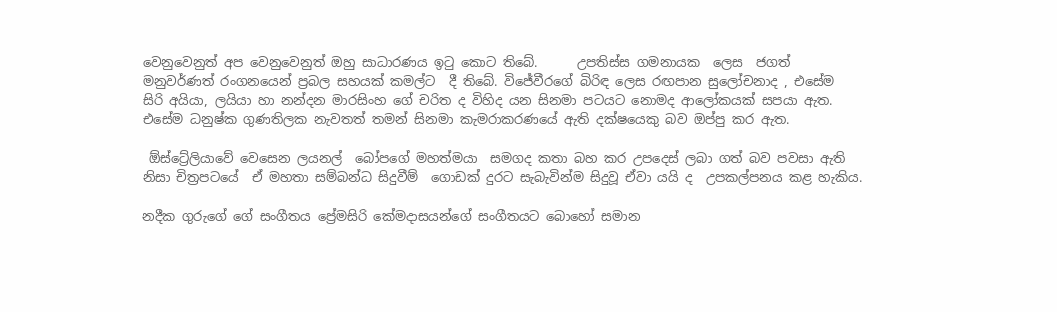වෙනුවෙනුත් අප වෙනුවෙනුත් ඔහු සාධාරණය ඉටු කොට තිබේ.      උපතිස්ස ගමනායක  ලෙස  ජගත් මනුවර්ණත් රංගනයෙන් ප්‍රබල සහයක් කමල්ට  දී තිබේ. විජේවීරගේ බිරිඳ ලෙස රඟපාන සුලෝචනාද , එසේම  සිරි අයියා, ලයියා හා නන්දන මාරසිංහ ගේ චරිත ද විහිද යන සිනමා පටයට නොමද ආලෝකයක් සපයා ඇත. එසේම ධනුෂ්ක ගුණතිලක නැවතත් තමන් සිනමා කැමරාකරණයේ ඇති දක්ෂයෙකු බව ඔප්පු කර ඇත.

 ඕස්ට්‍රේලියාවේ වෙසෙන ලයනල්  බෝපගේ මහත්මයා  සමගද කතා බහ කර උපදෙස් ලබා ගත් බව පවසා ඇති නිසා චිත්‍රපටයේ  ඒ මහතා සම්බන්ධ සිදුවීම්  ගොඩක් දුරට සැබැවින්ම සිදුවූ ඒවා යයි ද  උපකල්පනය කළ හැකිය.

නදීක ගුරුගේ ගේ සංගීතය ප්‍රේමසිරි කේමදාසයන්ගේ සංගීතයට බොහෝ සමාන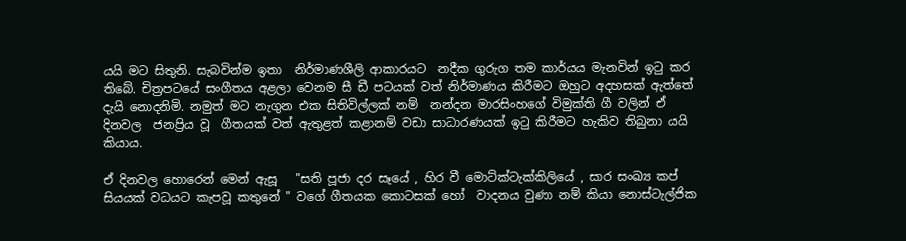යයි මට සිතුනි. සැබවින්ම ඉතා  නිර්මාණශීලි ආකාරයට  නදීක ගුරුග තම කාර්යය මැනවින් ඉටු කර තිබේ. චිත්‍රපටයේ සංගීතය අළලා වෙනම සී ඩී පටයක් වත් නිර්මාණය කිරීමට ඔහුට අදහසක් ඇත්තේ දැයි නොදනිමි. නමුත් මට නැගුන එක සිතිවිල්ලක් නම්  නන්දන මාරසිංහගේ විමුක්ති ගී වලින් ඒ දිනවල  ජනප්‍රිය වූ  ගීතයක් වත් ඇතුළත් කළානම් වඩා සාධාරණයක් ඉටු කිරීමට හැකිව තිබුනා යයි කියාය.

ඒ දිනවල හොරෙන් මෙන් ඇසූ   "සති පූජා දර සෑයේ , හිර වී මොට්ක්ටැක්කිලියේ , සාර සංඛ්‍ය කප්  සියයක් වධයට කැපවූ කතුනේ " වගේ ගීතයක කොටසක් හෝ  වාදනය වුණා නම් කියා නොස්ටැල්ජික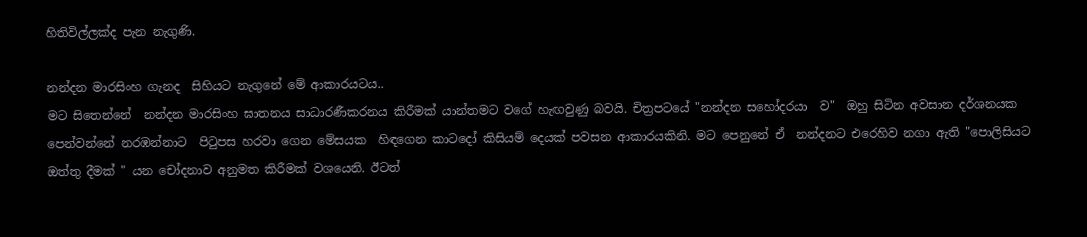හිතිවිල්ලක්ද පැන නැගුණි.

නන්දන මාරසිංහ ගැනද  සිහියට නැගුනේ මේ ආකාරයටය..
මට සිතෙන්නේ  නන්දන මාරසිංහ ඝාතනය සාධාරණීකරනය කිරීමක් යාන්තමට වගේ හැඟවුණු බවයි. චිත්‍රපටයේ "නන්දන සහෝදරයා  ව"  ඔහු සිටින අවසාන දර්ශනයක පෙන්වන්නේ නරඹන්නාට  පිටුපස හරවා ගෙන මේසයක  හිඳගෙන කාටදෝ කිසියම් දෙයක් පවසන ආකාරයකිනි. මට පෙනුනේ ඒ  නන්දනට එරෙහිව නගා ඇති "පොලිසියට ඔත්තු දීමක් " යන චෝදනාව අනුමත කිරීමක් වශයෙනි. ඊටත්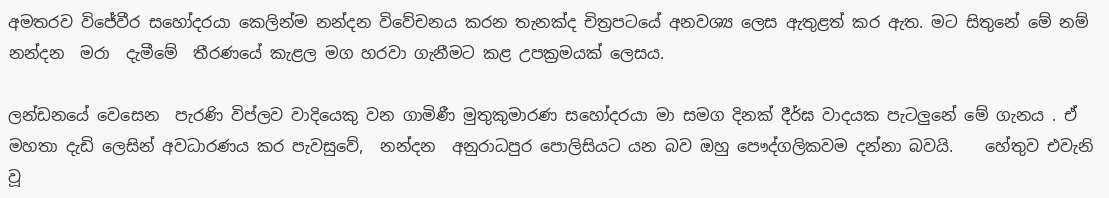අමතරව විජේවීර සහෝදරයා කෙලින්ම නන්දන විවේචනය කරන තැනක්ද චිත්‍රපටයේ අනවශ්‍ය ලෙස ඇතුළත් කර ඇත. මට සිතුනේ මේ නම් නන්දන  මරා  දැමීමේ  තීරණයේ කැළල මග හරවා ගැනීමට කළ උපක්‍රමයක් ලෙසය.

ලන්ඩනයේ වෙසෙන  පැරණි විප්ලව වාදියෙකු වන ගාමිණී මුතුකුමාරණ සහෝදරයා මා සමග දිනක් දීර්ඝ වාදයක පැටලුනේ මේ ගැනය . ඒ මහතා දැඩි ලෙසින් අවධාරණය කර පැවසුවේ,  නන්දන  අනුරාධපුර පොලිසියට යන බව ඔහු පෞද්ගලිකවම දන්නා බවයි.    හේතුව එවැනි වූ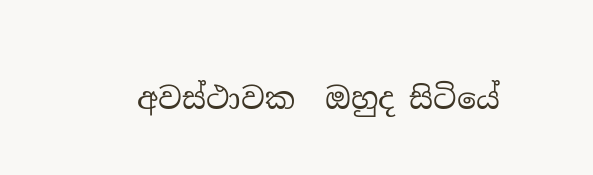අවස්ථාවක  ඔහුද සිටියේ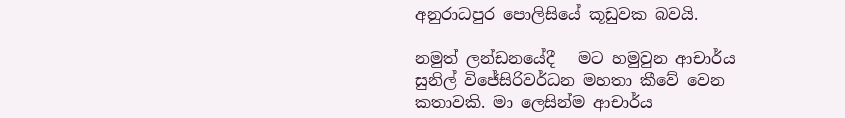අනුරාධපුර පොලිසියේ කූඩුවක බවයි.

නමුත් ලන්ඩනයේදී   මට හමුවුන ආචාර්ය සුනිල් විජේසිරිවර්ධන මහතා කීවේ වෙන කතාවකි. මා ලෙසින්ම ආචාර්ය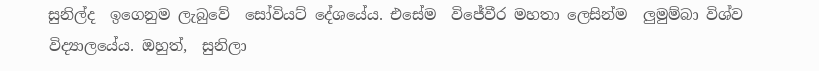සුනිල්ද  ඉගෙනුම ලැබුවේ  සෝවියට් දේශයේය. එසේම  විජේවීර මහතා ලෙසින්ම  ලුමුම්බා විශ්ව විද්‍යාලයේය. ඔහුත්,  සුනිලා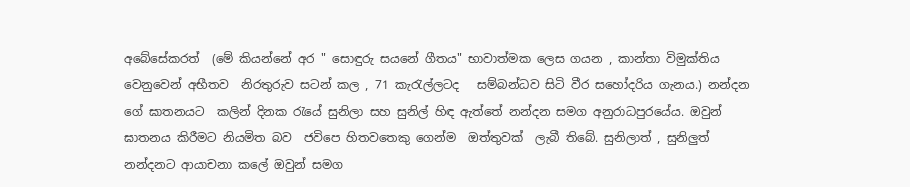අබේසේකරත්  (මේ කියන්නේ අර " සොඳුරු සයනේ ගීතය" භාවාත්මක ලෙස ගයන , කාන්තා විමුක්තිය වෙනුවෙන් අභීතව  නිරතුරුව සටන් කල , 71 කැරැල්ලටද   සම්බන්ධව සිටි වීර සහෝදරිය ගැනය.) නන්දන ගේ ඝාතනයට  කලින් දිනක රැයේ සුනිලා සහ සුනිල් හිඳ ඇත්තේ නන්දන සමග අනුරාධපුරයේය. ඔවුන් ඝාතනය කිරීමට නියමිත බව  ජවිපෙ හිතවතෙකු ගෙන්ම  ඔත්තුවක්  ලැබී තිබේ. සුනිලාත් , සුනිලුත්   නන්දනට ආයාචනා කලේ ඔවුන් සමග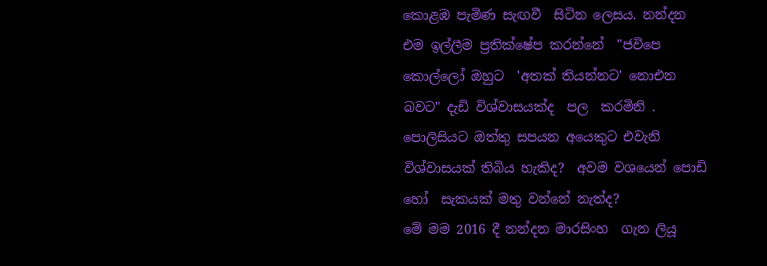කොළඹ පැමිණ සැඟවී  සිටින ලෙසය. නන්දන එම ඉල්ලීම ප්‍රතික්ෂේප කරන්නේ  "ජවිපෙ කොල්ලෝ ඔහුට  'අතක් තියන්නට' නොඑන බවට" දැඩි විශ්වාසයක්ද  පල  කරමිනි . පොලිසියට ඔත්තු සපයන අයෙකුට එවැනි විශ්වාසයක් තිබිය හැකිද?  අවම වශයෙන් පොඩි හෝ  සැකයක් මතු වන්නේ නැත්ද?
මේ මම 2016 දී නන්දන මාරසිංහ  ගැන ලියූ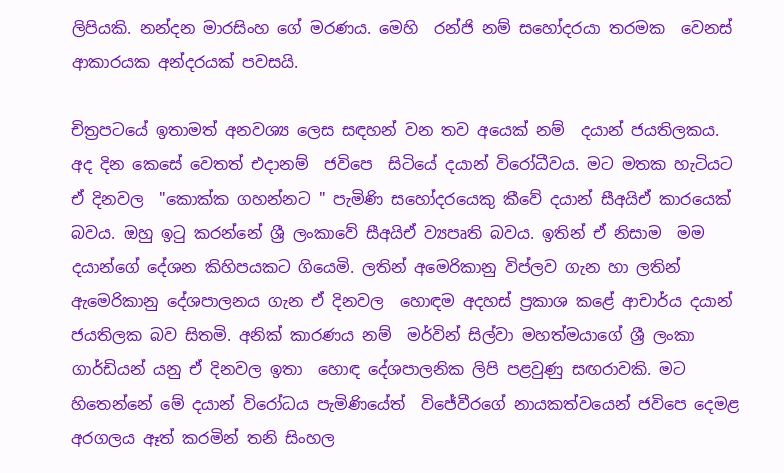ලිපියකි. නන්දන මාරසිංහ ගේ මරණය. මෙහි  රන්ජි නම් සහෝදරයා තරමක  වෙනස් ආකාරයක අන්දරයක් පවසයි.

චිත්‍රපටයේ ඉතාමත් අනවශ්‍ය ලෙස සඳහන් වන තව අයෙක් නම්  දයාන් ජයතිලකය. අද දින කෙසේ වෙතත් එදානම්  ජවිපෙ  සිටියේ දයාන් විරෝධීවය. මට මතක හැටියට  ඒ දිනවල  "කොක්ක ගහන්නට " පැමිණි සහෝදරයෙකු කීවේ දයාන් සීඅයිඒ කාරයෙක් බවය. ඔහු ඉටු කරන්නේ ශ්‍රී ලංකාවේ සීඅයිඒ ව්‍යපෘති බවය. ඉතින් ඒ නිසාම  මම දයාන්ගේ දේශන කිහිපයකට ගියෙමි. ලතින් අමෙරිකානු විප්ලව ගැන හා ලතින් ඇමෙරිකානු දේශපාලනය ගැන ඒ දිනවල  හොඳම අදහස් ප්‍රකාශ කළේ ආචාර්ය දයාන් ජයතිලක බව සිතමි. අනික් කාරණය නම්  මර්වින් සිල්වා මහත්මයාගේ ශ්‍රී ලංකා ගාර්ඩියන් යනු ඒ දිනවල ඉතා  හොඳ දේශපාලනික ලිපි පළවුණු සඟරාවකි. මට හිතෙන්නේ මේ දයාන් විරෝධය පැමිණියේත්  විජේවීරගේ නායකත්වයෙන් ජවිපෙ දෙමළ  අරගලය ඈත් කරමින් තනි සිංහල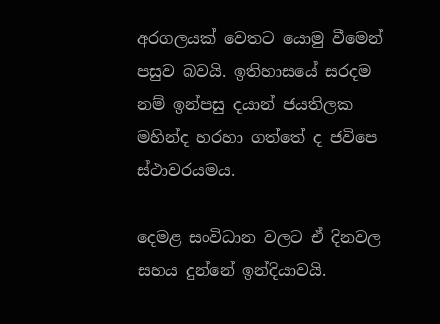අරගලයක් වෙතට යොමු වීමෙන් පසුව බවයි. ඉතිහාසයේ සරදම නම් ඉන්පසු දයාන් ජයතිලක මහින්ද හරහා ගත්තේ ද ජවිපෙ ස්ථාවරයමය.

දෙමළ සංවිධාන වලට ඒ දිනවල සහය දුන්නේ ඉන්දියාවයි.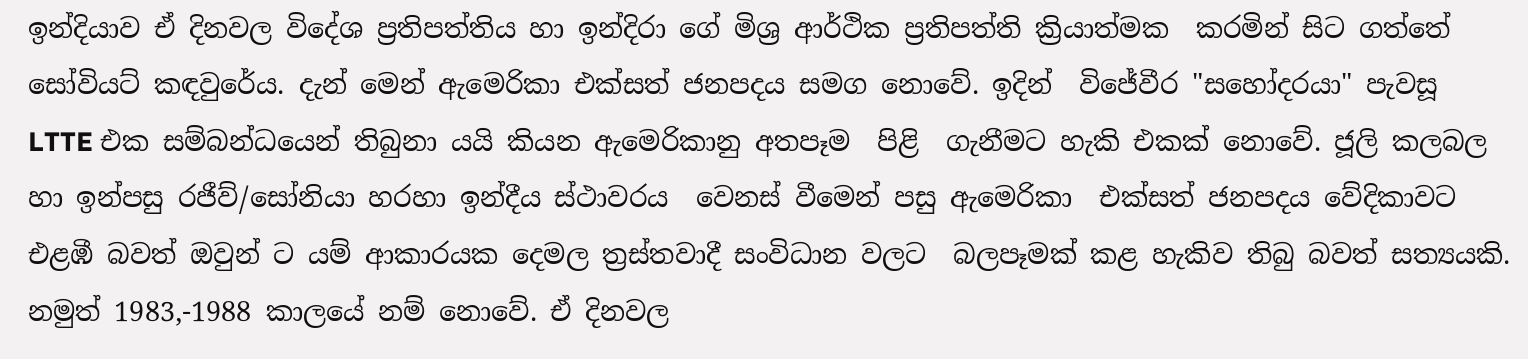ඉන්දියාව ඒ දිනවල විදේශ ප්‍රතිපත්තිය හා ඉන්දිරා ගේ මිශ්‍ර ආර්ථික ප්‍රතිපත්ති ක්‍රියාත්මක  කරමින් සිට ගත්තේ   සෝවියට් කඳවුරේය. දැන් මෙන් ඇමෙරිකා එක්සත් ජනපදය සමග නොවේ. ඉදින්  විජේවීර "සහෝදරයා" පැවසූ   LTTE එක සම්බන්ධයෙන් තිබුනා යයි කියන ඇමෙරිකානු අතපෑම  පිළි  ගැනීමට හැකි එකක් නොවේ. ජූලි කලබල හා ඉන්පසු රජීව්/සෝනියා හරහා ඉන්දීය ස්ථාවරය  වෙනස් වීමෙන් පසු ඇමෙරිකා  එක්සත් ජනපදය වේදිකාවට  එළඹී බවත් ඔවුන් ට යම් ආකාරයක දෙමල ත්‍රස්තවාදී සංවිධාන වලට  බලපෑමක් කළ හැකිව තිබු බවත් සත්‍යයකි. නමුත් 1983,-1988 කාලයේ නම් නොවේ. ඒ දිනවල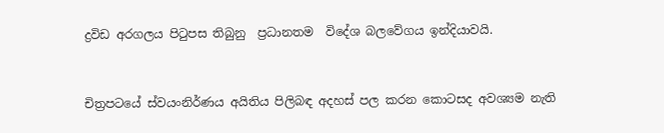ද්‍රවිඩ අරගලය පිටුපස තිබුනු  ප්‍රධානතම  විදේශ බලවේගය ඉන්දියාවයි.


චිත්‍රපටයේ ස්වයංනිර්ණය අයිතිය පිලිබඳ අදහස් පල කරන කොටසද අවශ්‍යම නැති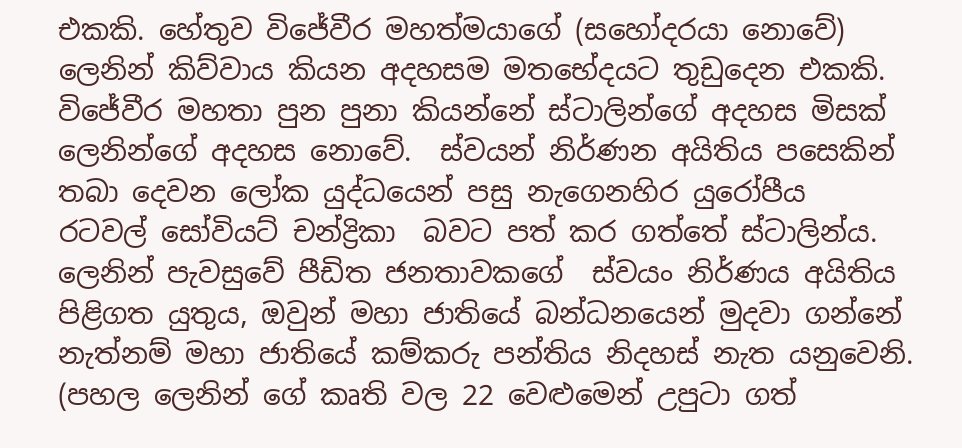එකකි. හේතුව විජේවීර මහත්මයාගේ (සහෝදරයා නොවේ)  ලෙනින් කිව්වාය කියන අදහසම මතභේදයට තුඩුදෙන එකකි.  විජේවීර මහතා පුන පුනා කියන්නේ ස්ටාලින්ගේ අදහස මිසක් ලෙනින්ගේ අදහස නොවේ.  ස්වයන් නිර්ණන අයිතිය පසෙකින් තබා දෙවන ලෝක යුද්ධයෙන් පසු නැගෙනහිර යුරෝපීය  රටවල් සෝවියට් චන්ද්‍රිකා  බවට පත් කර ගත්තේ ස්ටාලින්ය. ලෙනින් පැවසුවේ පීඩිත ජනතාවකගේ  ස්වයං නිර්ණය අයිතිය පිළිගත යුතුය, ඔවුන් මහා ජාතියේ බන්ධනයෙන් මුදවා ගන්නේ නැත්නම් මහා ජාතියේ කම්කරු පන්තිය නිදහස් නැත යනුවෙනි. (පහල ලෙනින් ගේ කෘති වල 22 වෙළුමෙන් උපුටා ගත්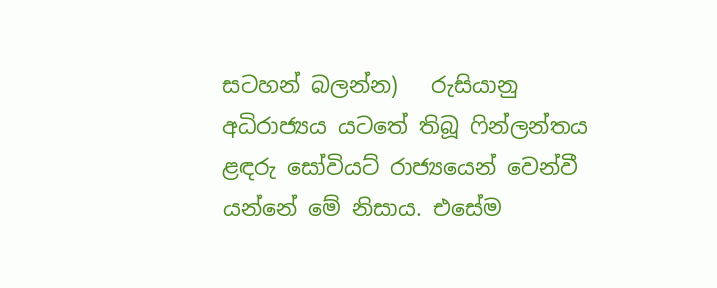සටහන් බලන්න)   රුසියානු අධිරාජ්‍යය යටතේ තිබූ ෆින්ලන්තය ළඳරු සෝවියට් රාජ්‍යයෙන් වෙන්වී යන්නේ මේ නිසාය. එසේම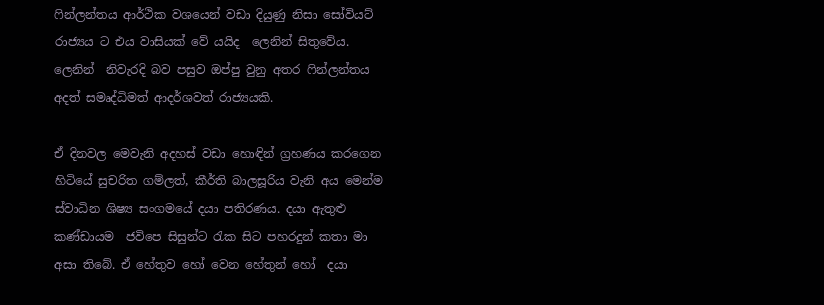ෆින්ලන්තය ආර්ථික වශයෙන් වඩා දියුණු නිසා සෝවියට් රාජ්‍යය ට එය වාසියක් වේ යයිද  ලෙනින් සිතුවේය. ලෙනින්  නිවැරදි බව පසුව ඔප්පු වුනු අතර ෆින්ලන්තය අදත් සමෘද්ධිමත් ආදර්ශවත් රාජ්‍යයකි.

ඒ දිනවල මෙවැනි අදහස් වඩා හොඳින් ග්‍රහණය කරගෙන හිටියේ සුචරිත ගම්ලත්, කීර්ති බාලසූරිය වැනි අය මෙන්ම ස්වාධින ශිෂ්‍ය සංගමයේ දයා පතිරණය. දයා ඇතුළු කණ්ඩායම  ජවිපෙ සිසුන්ට රැක සිට පහරදුන් කතා මා අසා තිබේ. ඒ හේතුව හෝ වෙන හේතුන් හෝ  දයා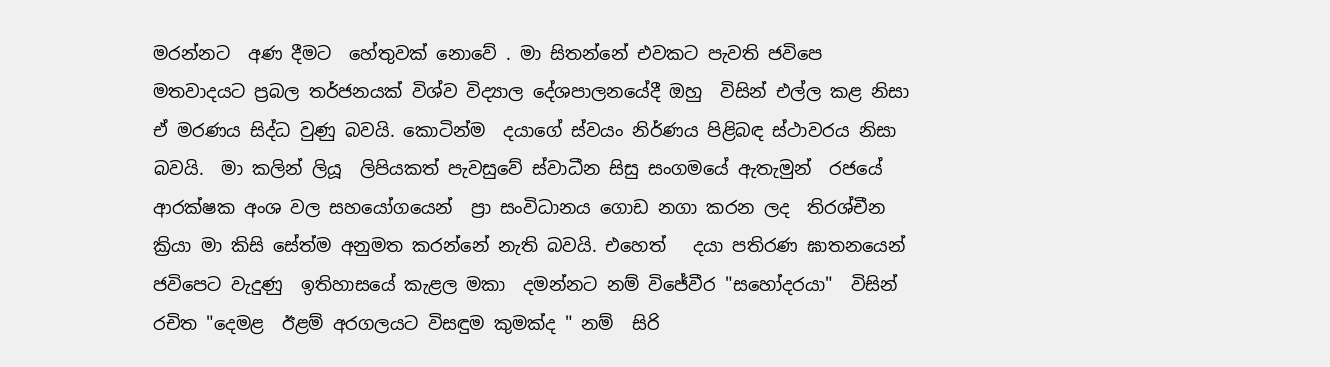මරන්නට  අණ දීමට  හේතුවක් නොවේ . මා සිතන්නේ එවකට පැවති ජවිපෙ මතවාදයට ප්‍රබල තර්ජනයක් විශ්ව විද්‍යාල දේශපාලනයේදී ඔහු  විසින් එල්ල කළ නිසා ඒ මරණය සිද්ධ වුණු බවයි. කොටින්ම  දයාගේ ස්වයං නිර්ණය පිළිබඳ ස්ථාවරය නිසා බවයි.  මා කලින් ලියූ  ලිපියකත් පැවසුවේ ස්වාධීන සිසු සංගමයේ ඇතැමුන්  රජයේ ආරක්ෂක අංශ වල සහයෝගයෙන්  ප්‍රා සංවිධානය ගොඩ නගා කරන ලද  තිරශ්චීන ක්‍රියා මා කිසි සේත්ම අනුමත කරන්නේ නැති බවයි. එහෙත්   දයා පතිරණ ඝාතනයෙන් ජවිපෙට වැදුණු  ඉතිහාසයේ කැළල මකා  දමන්නට නම් විජේවීර "සහෝදරයා"  විසින්  රචිත "දෙමළ  ඊළම් අරගලයට විසඳුම කුමක්ද " නම්  සිරි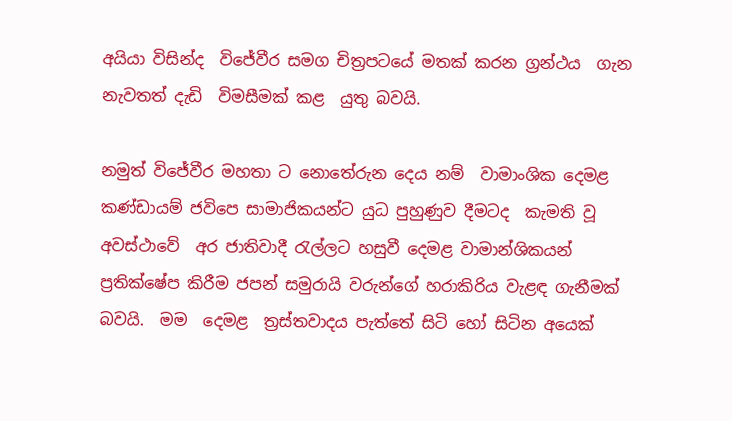අයියා විසින්ද  විජේවීර සමග චිත්‍රපටයේ මතක් කරන ග්‍රන්ථය  ගැන නැවතත් දැඩි  විමසීමක් කළ  යුතු බවයි.

නමුත් විජේවීර මහතා ට නොතේරුන දෙය නම්  වාමාංශික දෙමළ  කණ්ඩායම් ජවිපෙ සාමාජිකයන්ට යුධ පුහුණුව දීමටද  කැමති වූ  අවස්ථාවේ  අර ජාතිවාදී රැල්ලට හසුවී දෙමළ වාමාන්ශිකයන්   ප්‍රතික්ෂේප කිරීම ජපන් සමුරායි වරුන්ගේ හරාකිරිය වැළඳ ගැනීමක් බවයි.  මම  දෙමළ  ත්‍රස්තවාදය පැත්තේ සිටි හෝ සිටින අයෙක්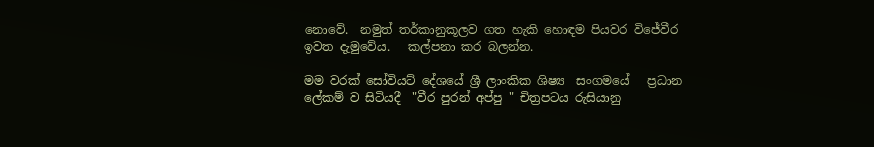නොවේ.  නමුත් තර්කානුකූලව ගත හැකි හොඳම පියවර විජේවීර ඉවත දැමුවේය.   කල්පනා කර බලන්න.

මම වරක් සෝවියට් දේශයේ ශ්‍රී ලාංකික ශිෂ්‍ය  සංගමයේ   ප්‍රධාන ලේකම් ව සිටියදී  "වීර පුරන් අප්පු " චිත්‍රපටය රුසියානු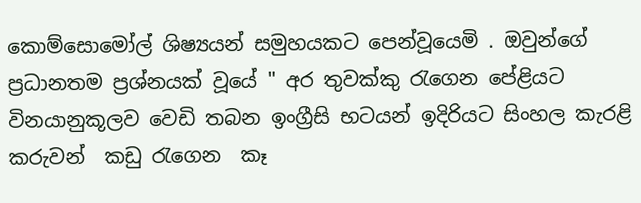කොම්සොමෝල් ශිෂ්‍යයන් සමුහයකට පෙන්වූයෙමි . ඔවුන්ගේ ප්‍රධානතම ප්‍රශ්නයක් වූයේ " අර තුවක්කු රැගෙන පේළියට විනයානුකූලව වෙඩි තබන ඉංග්‍රීසි භටයන් ඉදිරියට සිංහල කැරළි කරුවන්  කඩු රැගෙන  කෑ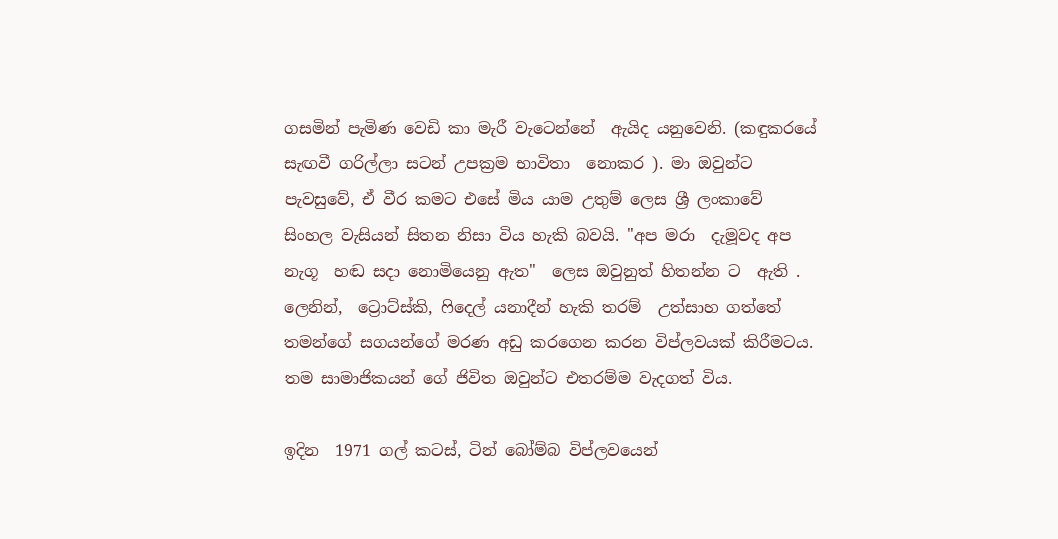ගසමින් පැමිණ වෙඩි කා මැරී වැටෙන්නේ  ඇයිද යනුවෙනි. (කඳුකරයේ සැඟවී ගරිල්ලා සටන් උපක්‍රම භාවිතා  නොකර ). මා ඔවුන්ට පැවසුවේ, ඒ වීර කමට එසේ මිය යාම උතුම් ලෙස ශ්‍රී ලංකාවේ සිංහල වැසියන් සිතන නිසා විය හැකි බවයි. "අප මරා  දැමූවද අප නැගූ  හඬ සදා නොමියෙනු ඇත"  ලෙස ඔවුනුත් හිතන්න ට  ඇති . ලෙනින්,  ට්‍රොට්ස්කි, ෆිදෙල් යනාදීන් හැකි තරම්  උත්සාහ ගත්තේ  තමන්ගේ සගයන්ගේ මරණ අඩු කරගෙන කරන විප්ලවයක් කිරීමටය. තම සාමාජිකයන් ගේ ජිවිත ඔවුන්ට එතරම්ම වැදගත් විය.

ඉදින  1971 ගල් කටස්, ටින් බෝම්බ විප්ලවයෙන්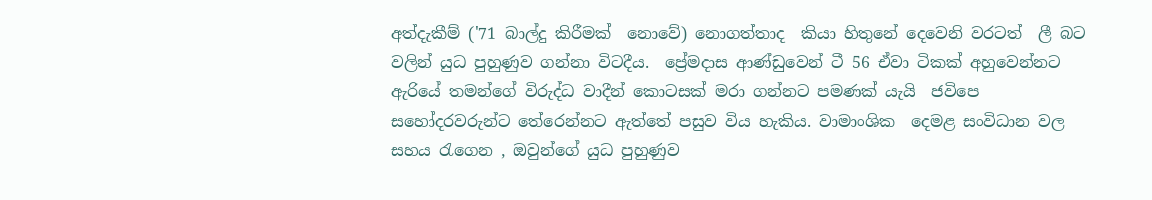අත්දැකීම් ('71 බාල්දු කිරීමක්  නොවේ) නොගත්තාද  කියා හිතුනේ දෙවෙනි වරටත්  ලී බට වලින් යුධ පුහුණුව ගන්නා විටදීය.  ප්‍රේමදාස ආණ්ඩුවෙන් ටී 56 ඒවා ටිකක් අහුවෙන්නට ඇරියේ තමන්ගේ විරුද්ධ වාදීන් කොටසක් මරා ගන්නට පමණක් යැයි  ජවිපෙ සහෝදරවරුන්ට තේරෙන්නට ඇත්තේ පසුව විය හැකිය. වාමාංශික  දෙමළ සංවිධාන වල සහය රැගෙන , ඔවුන්ගේ යුධ පුහුණුව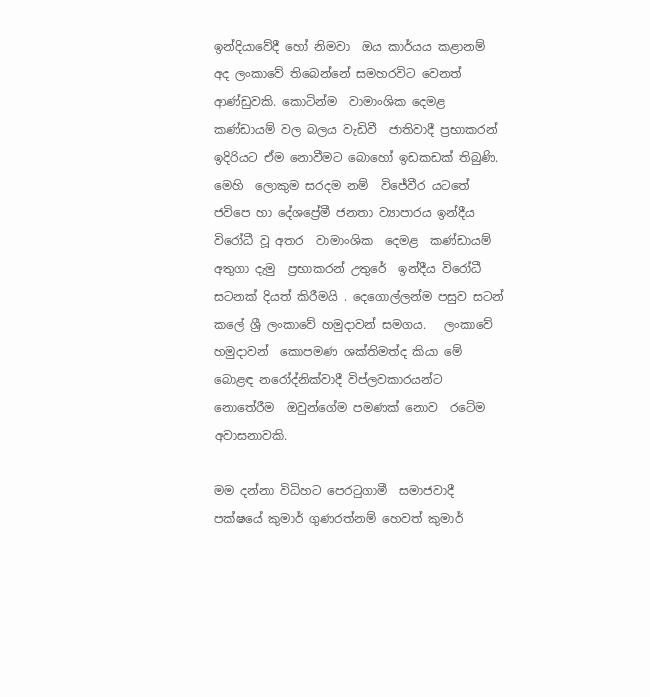ඉන්දියාවේදී හෝ නිමවා  ඔය කාර්යය කළානම් අද ලංකාවේ තිබෙන්නේ සමහරවිට වෙනත්  ආණ්ඩුවකි. කොටින්ම  වාමාංශික දෙමළ කණ්ඩායම් වල බලය වැඩිවී  ජාතිවාදී ප්‍රභාකරන් ඉදිරියට ඒම නොවීමට බොහෝ ඉඩකඩක් තිබුණි. මෙහි  ලොකුම සරදම නම්  විජේවීර යටතේ ජවිපෙ හා දේශප්‍රේමී ජනතා ව්‍යාපාරය ඉන්දීය විරෝධී වූ අතර  වාමාංශික  දෙමළ  කණ්ඩායම් අතුගා දැමු  ප්‍රභාකරන් උතුරේ  ඉන්දීය විරෝධී සටනක් දියත් කිරීමයි . දෙගොල්ලන්ම පසුව සටන් කලේ ශ්‍රී ලංකාවේ හමුදාවන් සමගය.   ලංකාවේ හමුදාවන්  කොපමණ ශක්තිමත්ද කියා මේ බොළඳ නරෝද්නික්වාදී විප්ලවකාරයන්ට නොතේරීම  ඔවුන්ගේම පමණක් නොව  රටේම අවාසනාවකි.

මම දන්නා විධිහට පෙරටුගාමී  සමාජවාදී පක්ෂයේ කුමාර් ගුණරත්නම් හෙවත් කුමාර්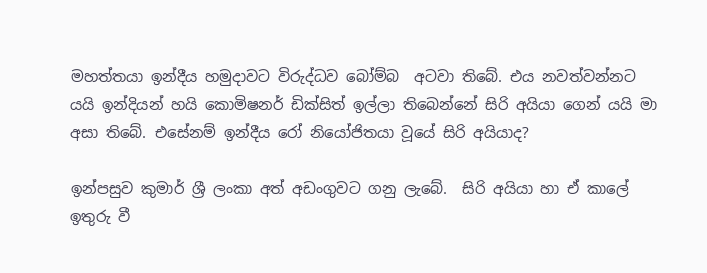මහත්තයා ඉන්දීය හමුදාවට විරුද්ධව බෝම්බ  අටවා තිබේ. එය නවත්වන්නට යයි ඉන්දියන් හයි කොමිෂනර් ඩික්සිත් ඉල්ලා තිබෙන්නේ සිරි අයියා ගෙන් යයි මා අසා තිබේ. එසේනම් ඉන්දීය රෝ නියෝජිතයා වූයේ සිරි අයියාද?

ඉන්පසුව කුමාර් ශ්‍රී ලංකා අත් අඩංගුවට ගනු ලැබේ.  සිරි අයියා හා ඒ කාලේ ඉතුරු වී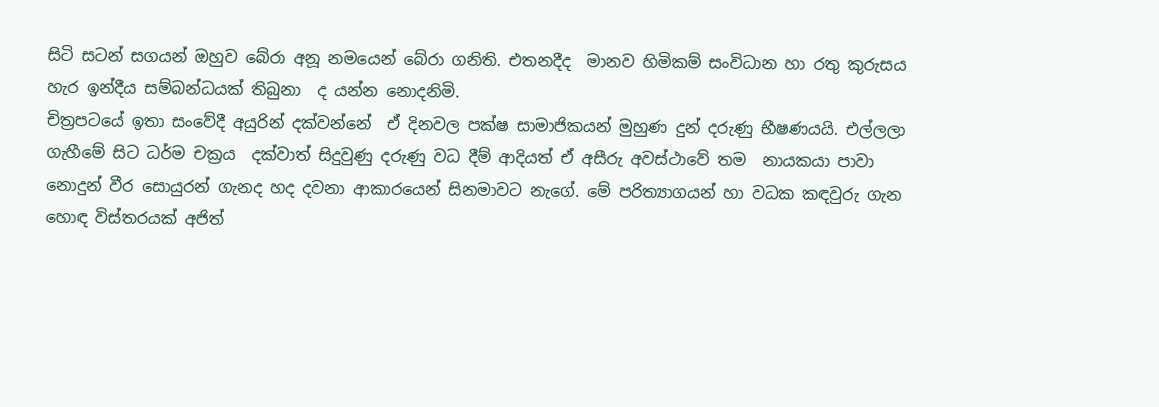සිටි සටන් සගයන් ඔහුව බේරා අනූ නමයෙන් බේරා ගනිති. එතනදීද  මානව හිමිකම් සංවිධාන හා රතු කුරුසය හැර ඉන්දීය සම්බන්ධයක් තිබුනා  ද යන්න නොදනිමි.
චිත්‍රපටයේ ඉතා සංවේදී අයුරින් දක්වන්නේ  ඒ දිනවල පක්ෂ සාමාජිකයන් මුහුණ දුන් දරුණු භීෂණයයි. එල්ලලා ගැහීමේ සිට ධර්ම චක්‍රය  දක්වාත් සිදුවුණු දරුණු වධ දීම් ආදියත් ඒ අසීරු අවස්ථාවේ තම  නායකයා පාවා නොදුන් වීර සොයුරන් ගැනද හද දවනා ආකාරයෙන් සිනමාවට නැගේ. මේ පරිත්‍යාගයන් හා වධක කඳවුරු ගැන  හොඳ විස්තරයක් අජිත්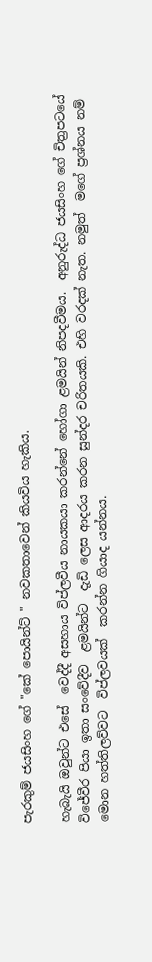පැරකුම් ජයසිංහ ගේ "කේ පොයින්ට් " නවකතාවෙන් කියවිය හැකිය.

හැබැයි ඔවුන්ට එසේ  වෙද්දී අසහාය විප්ලවීය නායකයා කරන්නේ හෝගා ළමයින් නිපදවීමය.  අනුරුද්ධ ජයසිංහ ගේ චිත්‍රපටයේ  විජේවීර පියා ඉතා සංවේදීව  ළමයින්ට  දැඩි ලෙස ආදරය කරන සුන්දර චරිතයකි. එහි වරදක් නැත. නමුත්  මගේ ප්‍රශ්නය නම්   මොන හත්තිලව්වට  විප්ලවයක්  කරන්න ගියාද යන්නය.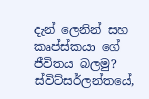දැන් ලෙනින් සහ කෘප්ස්කයා ගේ ජීවිතය බලමු? ස්විට්සර්ලන්තයේ,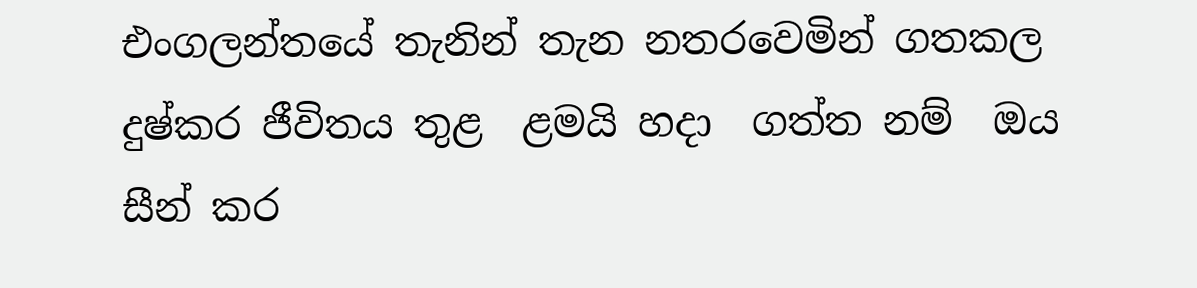එංගලන්තයේ තැනින් තැන නතරවෙමින් ගතකල දුෂ්කර ජීවිතය තුළ  ළමයි හදා  ගත්ත නම්  ඔය සීන් කර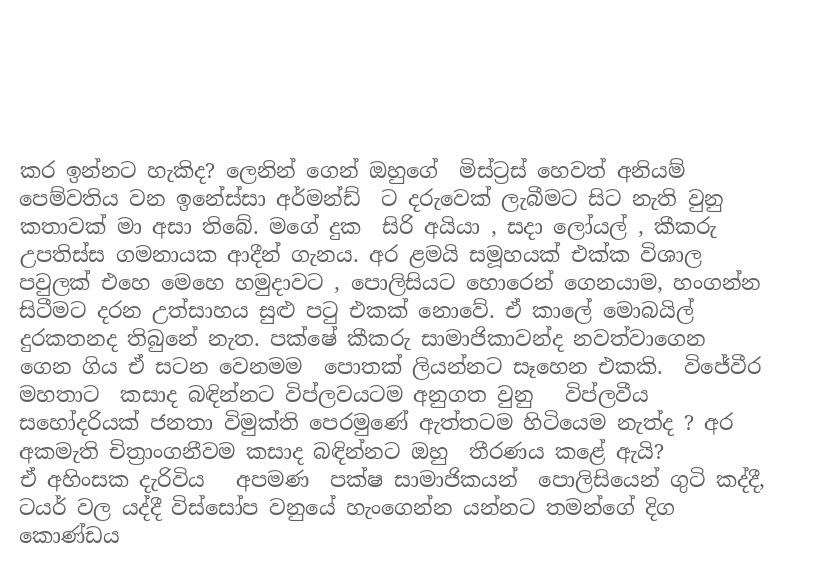කර ඉන්නට හැකිද? ලෙනින් ගෙන් ඔහුගේ  මිස්ට්‍රස් හෙවත් අනියම් පෙම්වතිය වන ඉනේස්සා අර්මන්ඩ්  ට දරුවෙක් ලැබීමට සිට නැති වුනු කතාවක් මා අසා තිබේ. මගේ දුක  සිරි අයියා , සදා ලෝයල් , කීකරු උපතිස්ස ගමනායක ආදීන් ගැනය. අර ළමයි සමූහයක් එක්ක විශාල පවුලක් එහෙ මෙහෙ හමුදාවට , පොලිසියට හොරෙන් ගෙනයාම, හංගන්න සිටීමට දරන උත්සාහය සුළු පටු එකක් නොවේ. ඒ කාලේ මොබයිල් දුරකතනද තිබුනේ නැත. පක්ෂේ කීකරු සාමාජිකාවන්ද නවත්වාගෙන ගෙන ගිය ඒ සටන වෙනමම  පොතක් ලියන්නට සෑහෙන එකකි.  විජේවීර මහතාට  කසාද බඳින්නට විප්ලවයටම අනුගත වුනු   විප්ලවීය සහෝදරියක් ජනතා විමුක්ති පෙරමුණේ ඇත්තටම හිටියෙම නැත්ද ? අර අකමැති චිත්‍රාංගනීවම කසාද බඳින්නට ඔහු  තීරණය කළේ ඇයි?
ඒ අහිංසක දැරිවිය   අපමණ  පක්ෂ සාමාජිකයන්  පොලිසියෙන් ගුටි කද්දී, ටයර් වල යද්දී විස්සෝප වනුයේ හැංගෙන්න යන්නට තමන්ගේ දිග කොණ්ඩය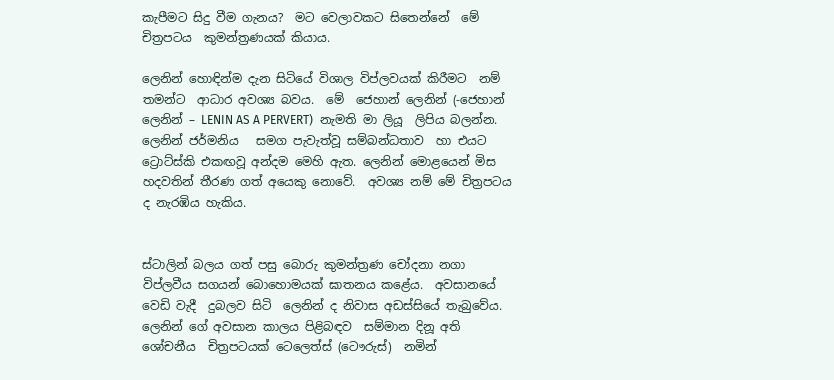කැපීමට සිදු වීම ගැනය?  මට වෙලාවකට සිතෙන්නේ  මේ චිත්‍රපටය  කුමන්ත්‍රණයක් කියාය.

ලෙනින් හොඳින්ම දැන සිටියේ විශාල විප්ලවයක් කිරීමට  නම් තමන්ට  ආධාර අවශ්‍ය බවය.  මේ  ජෙහාන් ලෙනින් (-ජෙහාන් ලෙනින් – LENIN AS A PERVERT)  නැමති මා ලියූ  ලිපිය බලන්න. ලෙනින් ජර්මනිය   සමග පැවැත්වූ සම්බන්ධතාව  හා එයට ට්‍රොට්ස්කි එකඟවූ අන්දම මෙහි ඇත. ලෙනින් මොළයෙන් මිස හදවතින් තීරණ ගත් අයෙකු නොවේ.  අවශ්‍ය නම් මේ චිත්‍රපටය ද නැරඹිය හැකිය.


ස්ටාලින් බලය ගත් පසු බොරු කුමන්ත්‍රණ චෝදනා නගා විප්ලවීය සගයන් බොහොමයක් ඝාතනය කළේය.  අවසානයේ වෙඩි වැදී  දුබලව සිටි  ලෙනින් ද නිවාස අඩස්සියේ තැබුවේය. ලෙනින් ගේ අවසාන කාලය පිළිබඳව  සම්මාන දිනූ අති ශෝචනීය  චිත්‍රපටයක් ටෙලෙත්ස් (ටෞරුස්)  නමින්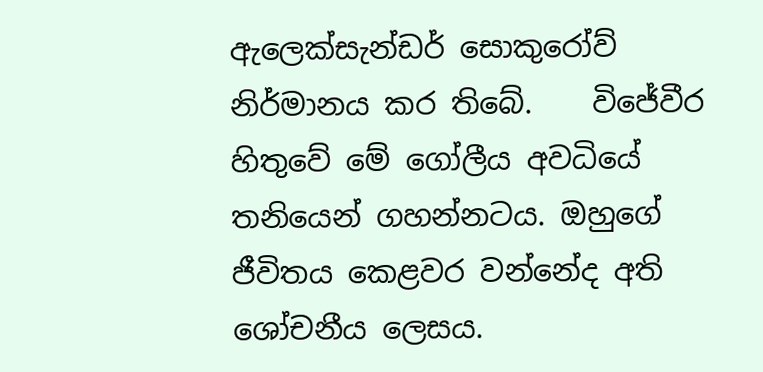ඇලෙක්සැන්ඩර් සොකුරෝව් නිර්මානය කර තිබේ.    විජේවීර හිතුවේ මේ ගෝලීය අවධියේ තනියෙන් ගහන්නටය. ඔහුගේ ජීවිතය කෙළවර වන්නේද අති ශෝචනීය ලෙසය.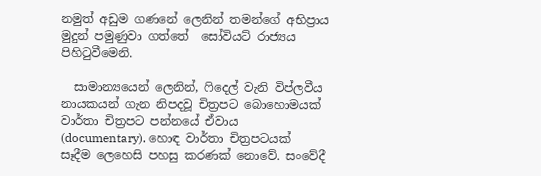නමුත් අඩුම ගණනේ ලෙනින් තමන්ගේ අභිප්‍රාය මුදුන් පමුණුවා ගත්තේ  සෝවියට් රාජ්‍යය පිහිටුවීමෙනි.

  සාමාන්‍යයෙන් ලෙනින්, ෆිදෙල් වැනි විප්ලවීය නායකයන් ගැන නිපදවූ චිත්‍රපට බොහොමයක් වාර්තා චිත්‍රපට පන්නයේ ඒවාය  (documentary). හොඳ වාර්තා චිත්‍රපටයක් සෑදීම ලෙහෙසි පහසු කරණක් නොවේ. සංවේදී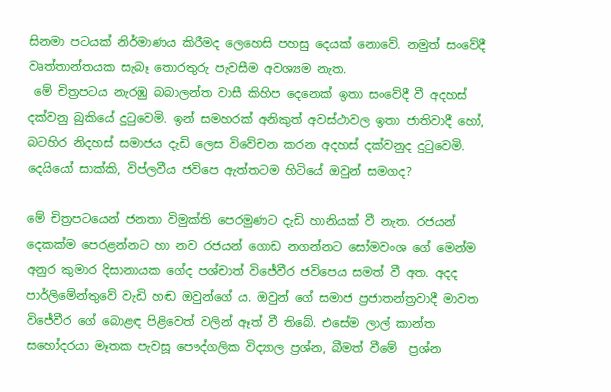සිනමා පටයක් නිර්මාණය කිරීමද ලෙහෙසි පහසු දෙයක් නොවේ. නමුත් සංවේදී වෘත්තාන්තයක සැබෑ තොරතුරු පැවසීම අවශ්‍යම නැත.
 මේ චිත්‍රපටය නැරඹු බබාලන්ත වාසී කිහිප දෙනෙක් ඉතා සංවේදී වී අදහස් දක්වනු බුකියේ දුටුවෙමි. ඉන් සමහරක් අනිකුත් අවස්ථාවල ඉතා ජාතිවාදී හෝ, බටහිර නිදහස් සමාජය දැඩි ලෙස විවේචන කරන අදහස් දක්වනුද දුටුවෙමි. දෙයියෝ සාක්කි, විප්ලවීය ජවිපෙ ඇත්තටම හිටියේ ඔවුන් සමගද?

මේ චිත්‍රපටයෙන් ජනතා විමුක්ති පෙරමුණට දැඩි හානියක් වී නැත. රජයන් දෙකක්ම පෙරළන්නට හා නව රජයන් ගොඩ නගන්නට සෝමවංශ ගේ මෙන්ම අනුර කුමාර දිසානායක ගේද පශ්චාත් විජේවීර ජවිපෙය සමත් වී අත. අදද පාර්ලිමේන්තුවේ වැඩි හඬ ඔවුන්ගේ ය. ඔවුන් ගේ සමාජ ප්‍රජාතන්ත්‍රවාදී මාවත විජේවීර ගේ බොළඳ පිළිවෙත් වලින් ඈත් වී තිබේ. එසේම ලාල් කාන්ත සහෝදරයා මෑතක පැවසූ පෞද්ගලික විද්‍යාල ප්‍රශ්න, බීමත් වීමේ  ප්‍රශ්න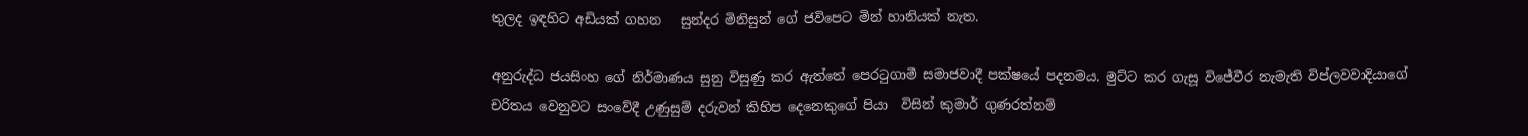තුලද ඉඳහිට අඩියක් ගහන   සුන්දර මිනිසුන් ගේ ජවිපෙට මින් හානියක් නැත.

අනුරුද්ධ ජයසිංහ ගේ නිර්මාණය සුනු විසුණු කර ඇත්තේ පෙරටුගාමී සමාජවාදී පක්ෂයේ පදනමය. මුට්ට කර ගැසූ විජේවීර නැමැති විප්ලවවාදියාගේ චරිතය වෙනුවට සංවේදී උණුසුම් දරුවන් කිහිප දෙනෙකුගේ පියා  විසින් කුමාර් ගුණරත්නම්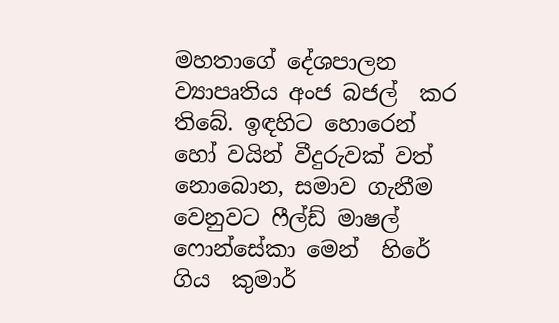මහතාගේ දේශපාලන ව්‍යාපෘතිය අංජ බජල්  කර තිබේ. ඉඳහිට හොරෙන් හෝ වයින් වීදුරුවක් වත් නොබොන, සමාව ගැනීම වෙනුවට ෆීල්ඩ් මාෂල් ෆොන්සේකා මෙන්  හිරේ ගිය  කුමාර්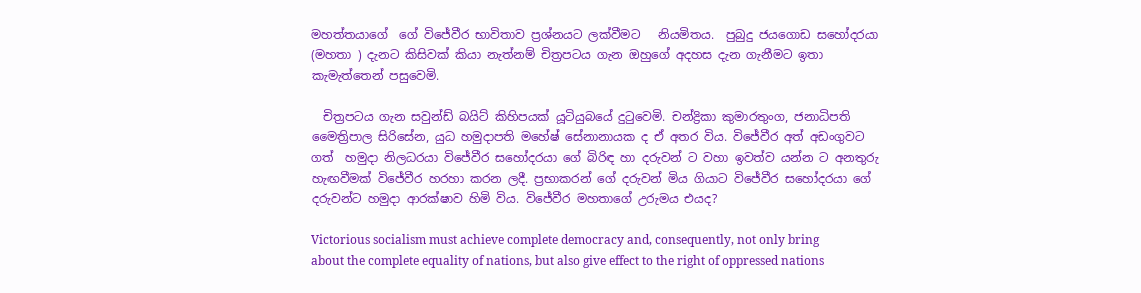මහත්තයාගේ  ගේ විජේවීර භාවිතාව ප්‍රශ්නයට ලක්වීමට   නියමිතය.  පුබුදු ජයගොඩ සහෝදරයා (මහතා ) දැනට කිසිවක් කියා නැත්නම් චිත්‍රපටය ගැන ඔහුගේ අදහස දැන ගැනීමට ඉතා කැමැත්තෙන් පසුවෙමි.

  චිත්‍රපටය ගැන සවුන්ඩ් බයිට් කිහිපයක් යූටියුබයේ දුටුවෙමි. චන්ද්‍රිකා කුමාරතුංග, ජනාධිපති මෛත්‍රිපාල සිරිසේන, යුධ හමුදාපති මහේෂ් සේනානායක ද ඒ අතර විය. විජේවීර අත් අඩංගුවට ගත්  හමුදා නිලධරයා විජේවීර සහෝදරයා ගේ බිරිඳ හා දරුවන් ට වහා ඉවත්ව යන්න ට අනතුරු හැඟවීමක් විජේවීර හරහා කරන ලදී. ප්‍රභාකරන් ගේ දරුවන් මිය ගියාට විජේවීර සහෝදරයා ගේ දරුවන්ට හමුදා ආරක්ෂාව හිමි විය. විජේවීර මහතාගේ උරුමය එයද?

Victorious socialism must achieve complete democracy and, consequently, not only bring about the complete equality of nations, but also give effect to the right of oppressed nations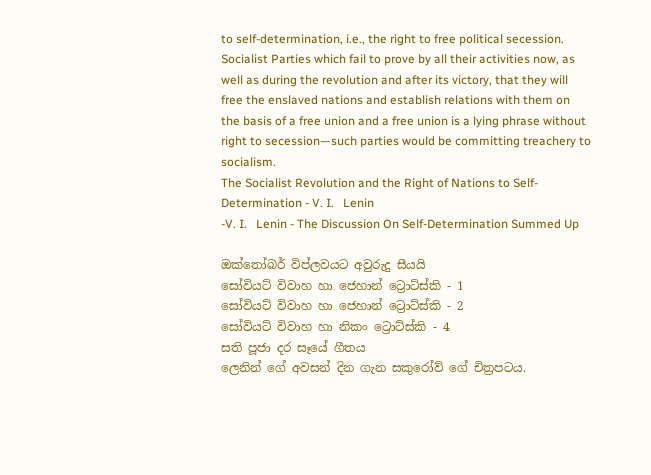to self-determination, i.e., the right to free political secession. Socialist Parties which fail to prove by all their activities now, as well as during the revolution and after its victory, that they will free the enslaved nations and establish relations with them on the basis of a free union and a free union is a lying phrase without right to secession—such parties would be committing treachery to socialism.
The Socialist Revolution and the Right of Nations to Self-Determination - V. I.   Lenin
-V. I.   Lenin - The Discussion On Self-Determination Summed Up

ඔක්තෝබර් විප්ලවයට අවුරුදු සීයයි
සෝවියට් විවාහ හා ජෙහාන් ට්‍රොට්ස්කි - 1
සෝවියට් විවාහ හා ජෙහාන් ට්‍රොට්ස්කි - 2
සෝවියට් විවාහ හා නිකං ට්‍රොට්ස්කි - 4
සති පූජා දර සෑයේ ගීතය
ලෙනින් ගේ අවසන් දින ගැන සකුරෝව් ගේ චිත්‍රපටය.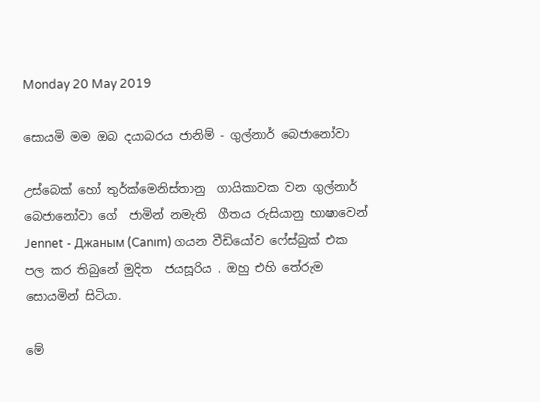Monday 20 May 2019

සොයමි මම ඔබ දයාබරය ජානිම් - ගුල්නාර් බෙජානෝවා

උස්බෙක් හෝ තුර්ක්මෙනිස්තානු  ගායිකාවක වන ගුල්නාර් බෙජානෝවා ගේ  ජාමින් නමැති  ගීතය රුසියානු භාෂාවෙන්    Jennet - Джаным (Canım) ගයන වීඩියෝව ෆේස්බුක් එක පල කර තිබුනේ මුදිත  ජයසූරිය . ඔහු එහි තේරුම සොයමින් සිටියා.

මේ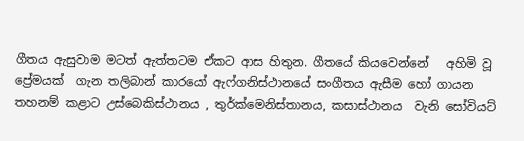ගීතය ඇසුවාම මටත් ඇත්තටම ඒකට ආස හිතුන. ගීතයේ කියවෙන්නේ   අහිමි වූ ප්‍රේමයක්  ගැන තලිබාන් කාරයෝ ඇෆ්ගනිස්ථානයේ සංගීතය ඇසීම හෝ ගායන  තහනම් කළාට උස්බෙකිස්ථානය , තුර්ක්මෙනිස්තානය, කසාස්ථානය  වැනි සෝවියට්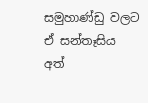සමුහාණ්ඩු වලට  ඒ සන්තෑසිය  අත්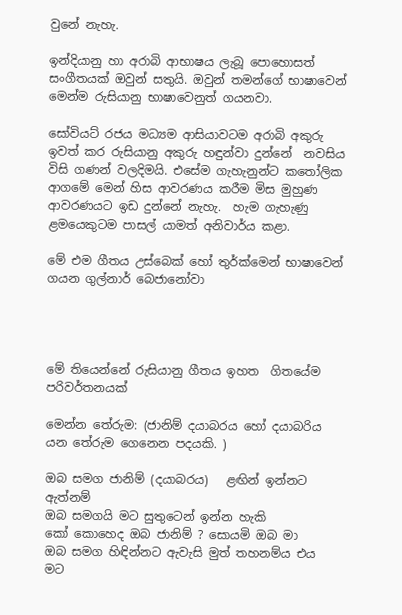වුනේ නැහැ.

ඉන්දියානු හා අරාබි ආභාෂය ලැබූ පොහොසත් සංගීතයක් ඔවුන් සතුයි. ඔවුන් තමන්ගේ භාෂාවෙන් මෙන්ම රුසියානු භාෂාවෙනුත් ගයනවා.

සෝවියට් රජය මධ්‍යම ආසියාවටම අරාබි අකුරු ඉවත් කර රුසියානු අකුරු හඳුන්වා දුන්නේ  නවසිය විසි ගණන් වලදිමයි. එසේම ගැහැනුන්ට කතෝලික ආගමේ මෙන් හිස ආවරණය කරීම මිස මුහුණ ආවරණයට ඉඩ දුන්නේ නැහැ.  හැම ගැහැණු ළමයෙකුටම පාසල් යාමත් අනිවාර්ය කළා.

මේ එම ගීතය උස්බෙක් හෝ තුර්ක්මෙන් භාෂාවෙන් ගයන ගුල්නාර් බෙජානෝවා




මේ තියෙන්නේ රුසියානු ගීතය ඉහත  ගිතයේම පරිවර්තනයක්

මෙන්න තේරුම: (ජානිම් දයාබරය හෝ දයාබරිය යන තේරුම ගෙනෙන පදයකි. )

ඔබ සමග ජානිම් (දයාබරය)   ළඟින් ඉන්නට ඇත්නම්
ඔබ සමගයි මට සුතුටෙන් ඉන්න හැකි
කෝ කොහෙද ඔබ ජානිම් ? සොයමි ඔබ මා
ඔබ සමග හිඳින්නට ඇවැසි මුත් තහනම්ය එය  මට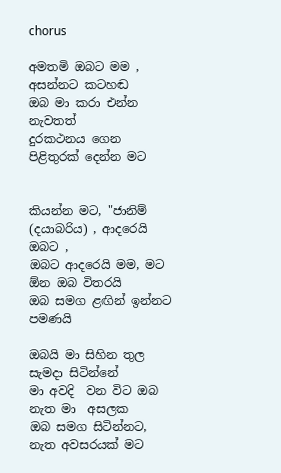chorus

අමතමි ඔබට මම , අසන්නට කටහඬ
ඔබ මා කරා එන්න  නැවතත්
දුරකථනය ගෙන පිළිතුරක් දෙන්න මට


කියන්න මට, "ජානිම් (දයාබරිය) , ආදරෙයි ඔබට ,
ඔබට ආදරෙයි මම, මට ඕන ඔබ විතරයි
ඔබ සමග ළඟින් ඉන්නට පමණයි

ඔබයි මා සිහින තුල  සැමදා සිටින්නේ
මා අවදි  වන විට ඔබ නැත මා  අසලක
ඔබ සමග සිටින්නට, නැත අවසරයක් මට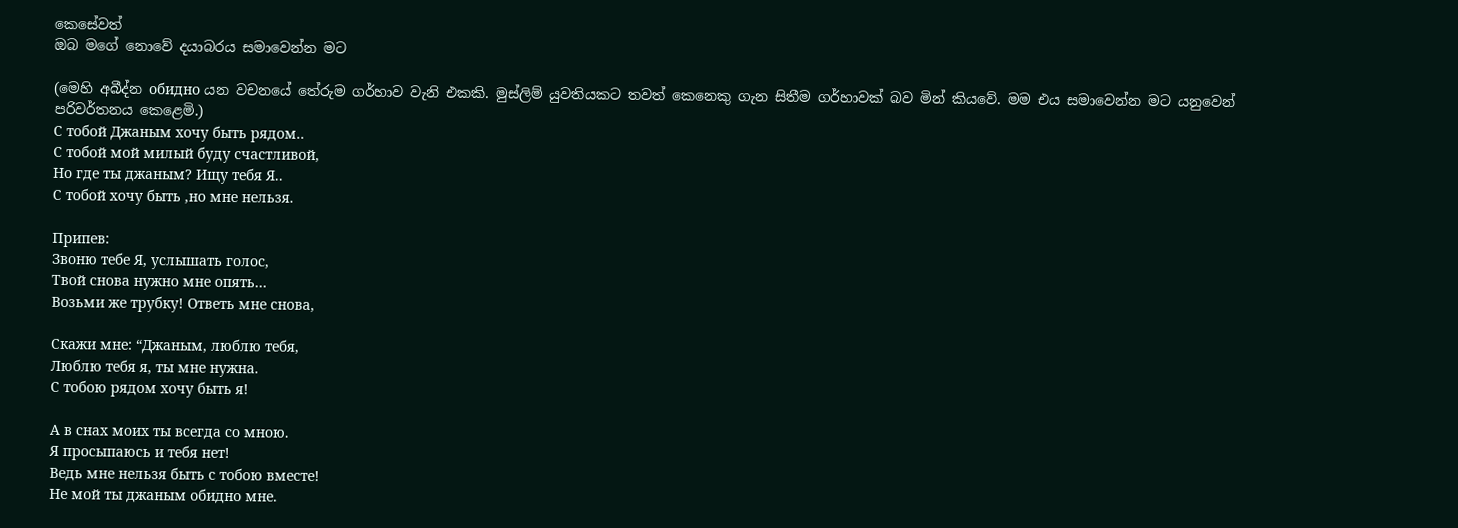කෙසේවත්
ඔබ මගේ නොවේ දයාබරය සමාවෙන්න මට

(මෙහි අබීද්න обидно යන වචනයේ තේරුම ගර්හාව වැනි එකකි. මුස්ලිම් යුවතියකට තවත් කෙනෙකු ගැන සිතීම ගර්හාවක් බව මින් කියවේ. මම එය සමාවෙන්න මට යනුවෙන් පරිවර්තනය කෙළෙමි.)
С тобой Джаным хочу быть рядом..
С тобой мой милый буду счастливой,
Но где ты джаным? Ищу тебя Я..
С тобой хочу быть ,но мне нельзя.

Припев:
Звоню тебе Я, услышать голос,
Твой снова нужно мне опять…
Возьми же трубку! Ответь мне снова,

Скажи мне: “Джаным, люблю тебя,
Люблю тебя я, ты мне нужна.
С тобою рядом хочу быть я!

А в снах моих ты всегда со мною.
Я просыпаюсь и тебя нет!
Ведь мне нельзя быть с тобою вместе!
Не мой ты джаным обидно мне.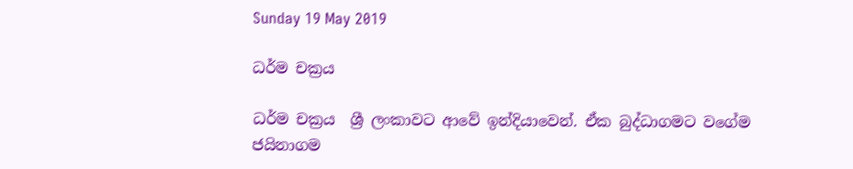Sunday 19 May 2019

ධර්ම චක්‍රය

ධර්ම චක්‍රය  ශ්‍රී ලංකාවට ආවේ ඉන්දියාවෙන්. ඒක බුද්ධාගමට වගේම ජයිනාගම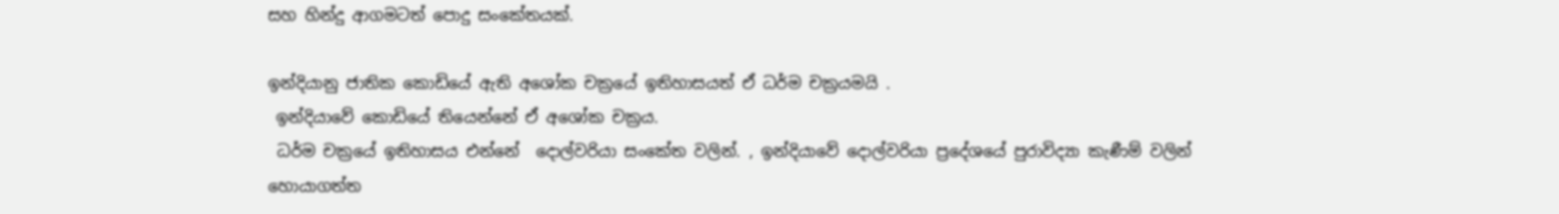සහ හින්දු ආගමටත් පොදු සංකේතයක්.

ඉන්දියානු ජාතික කොඩියේ ඇති අශෝක චක්‍රයේ ඉතිහාසයත් ඒ ධර්ම චක්‍රයමයි .
 ඉන්දියාවේ කොඩියේ තියෙන්නේ ඒ අශෝක චක්‍රය.
 ධර්ම චක්‍රයේ ඉතිහාසය එන්නේ  දොල්වරියා සංකේත වලින්. , ඉන්දියාවේ දොල්වරියා ප්‍රදේශයේ පුරාවිද්‍යා කැණීම් වලින්   හොයාගත්ත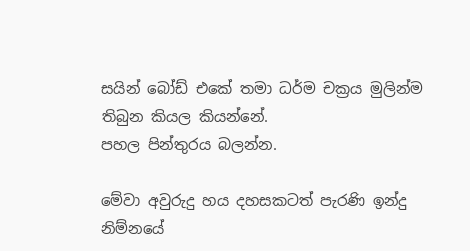සයින් බෝඩ් එකේ තමා ධර්ම චක්‍රය මුලින්ම තිබුන කියල කියන්නේ.
පහල පින්තුරය බලන්න.

මේවා අවුරුදු හය දහසකටත් පැරණි ඉන්දු නිම්නයේ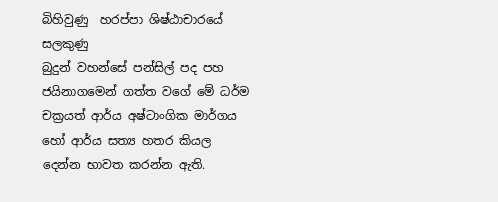බිහිවුණු  හරප්පා ශිෂ්ඨාචාරයේ සලකුණු
බුදුන් වහන්සේ පන්සිල් පද පහ ජයිනාගමෙන් ගත්ත වගේ මේ ධර්ම චක්‍රයත් ආර්ය අෂ්ටාංගික මාර්ගය හෝ ආර්ය සත්‍ය හතර කියල දෙන්න භාවත කරන්න ඇති.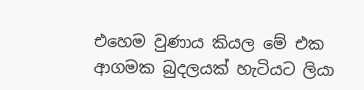එහෙම වුණාය කියල මේ එක ආගමක බුදලයක් හැටියට ලියා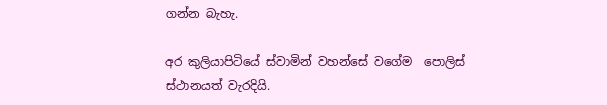ගන්න බැහැ.

අර කුලියාපිටියේ ස්වාමින් වහන්සේ වගේම  පොලිස් ස්ථානයත් වැරදියි.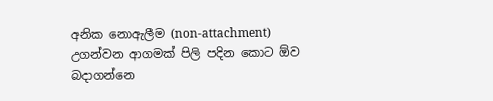අනික නොඇලීම (non-attachment) උගන්වන ආගමක් පිලි පදින කොට ඕව බදාගන්නෙ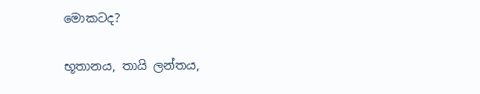මොකටද?

භූතානය, තායි ලන්තය,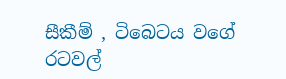සීකීම් , ටිබෙටය වගේ රටවල්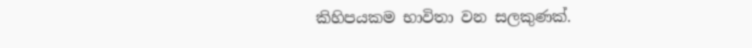කිහිපයකම භාවිතා වන සලකුණක්.